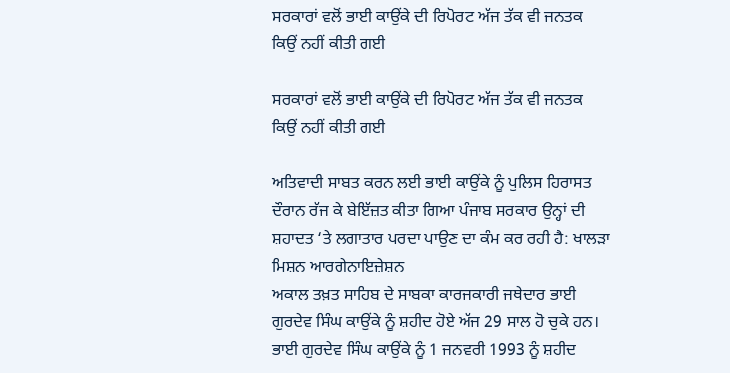ਸਰਕਾਰਾਂ ਵਲੋਂ ਭਾਈ ਕਾਉਂਕੇ ਦੀ ਰਿਪੋਰਟ ਅੱਜ ਤੱਕ ਵੀ ਜਨਤਕ ਕਿਉਂ ਨਹੀਂ ਕੀਤੀ ਗਈ

ਸਰਕਾਰਾਂ ਵਲੋਂ ਭਾਈ ਕਾਉਂਕੇ ਦੀ ਰਿਪੋਰਟ ਅੱਜ ਤੱਕ ਵੀ ਜਨਤਕ ਕਿਉਂ ਨਹੀਂ ਕੀਤੀ ਗਈ

ਅਤਿਵਾਦੀ ਸਾਬਤ ਕਰਨ ਲਈ ਭਾਈ ਕਾਉਂਕੇ ਨੂੰ ਪੁਲਿਸ ਹਿਰਾਸਤ ਦੌਰਾਨ ਰੱਜ ਕੇ ਬੇਇੱਜ਼ਤ ਕੀਤਾ ਗਿਆ ਪੰਜਾਬ ਸਰਕਾਰ ਉਨ੍ਹਾਂ ਦੀ ਸ਼ਹਾਦਤ ‘ਤੇ ਲਗਾਤਾਰ ਪਰਦਾ ਪਾਉਣ ਦਾ ਕੰਮ ਕਰ ਰਹੀ ਹੈ: ਖਾਲੜਾ ਮਿਸ਼ਨ ਆਰਗੇਨਾਇਜ਼ੇਸ਼ਨ
ਅਕਾਲ ਤਖ਼ਤ ਸਾਹਿਬ ਦੇ ਸਾਬਕਾ ਕਾਰਜਕਾਰੀ ਜਥੇਦਾਰ ਭਾਈ ਗੁਰਦੇਵ ਸਿੰਘ ਕਾਉਂਕੇ ਨੂੰ ਸ਼ਹੀਦ ਹੋਏ ਅੱਜ 29 ਸਾਲ ਹੋ ਚੁਕੇ ਹਨ। ਭਾਈ ਗੁਰਦੇਵ ਸਿੰਘ ਕਾਉਂਕੇ ਨੂੰ 1 ਜਨਵਰੀ 1993 ਨੂੰ ਸ਼ਹੀਦ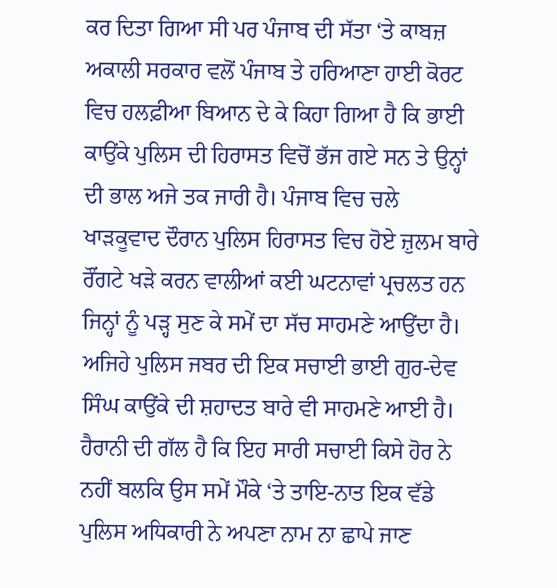ਕਰ ਦਿਤਾ ਗਿਆ ਸੀ ਪਰ ਪੰਜਾਬ ਦੀ ਸੱਤਾ ‘ਤੇ ਕਾਬਜ਼ ਅਕਾਲੀ ਸਰਕਾਰ ਵਲੋਂ ਪੰਜਾਬ ਤੇ ਹਰਿਆਣਾ ਹਾਈ ਕੋਰਟ ਵਿਚ ਹਲਫ਼ੀਆ ਬਿਆਨ ਦੇ ਕੇ ਕਿਹਾ ਗਿਆ ਹੈ ਕਿ ਭਾਈ ਕਾਉਂਕੇ ਪੁਲਿਸ ਦੀ ਹਿਰਾਸਤ ਵਿਚੋਂ ਭੱਜ ਗਏ ਸਨ ਤੇ ਉਨ੍ਹਾਂ ਦੀ ਭਾਲ ਅਜੇ ਤਕ ਜਾਰੀ ਹੈ। ਪੰਜਾਬ ਵਿਚ ਚਲੇ ਖਾੜਕੂਵਾਦ ਦੌਰਾਨ ਪੁਲਿਸ ਹਿਰਾਸਤ ਵਿਚ ਹੋਏ ਜ਼ੁਲਮ ਬਾਰੇ ਰੌਂਗਟੇ ਖੜੇ ਕਰਨ ਵਾਲੀਆਂ ਕਈ ਘਟਨਾਵਾਂ ਪ੍ਰਚਲਤ ਹਨ ਜਿਨ੍ਹਾਂ ਨੂੰ ਪੜ੍ਹ ਸੁਣ ਕੇ ਸਮੇਂ ਦਾ ਸੱਚ ਸਾਹਮਣੇ ਆਉਂਦਾ ਹੈ। ਅਜਿਹੇ ਪੁਲਿਸ ਜਬਰ ਦੀ ਇਕ ਸਚਾਈ ਭਾਈ ਗੁਰ-ਦੇਵ ਸਿੰਘ ਕਾਉਂਕੇ ਦੀ ਸ਼ਹਾਦਤ ਬਾਰੇ ਵੀ ਸਾਹਮਣੇ ਆਈ ਹੈ। ਹੈਰਾਨੀ ਦੀ ਗੱਲ ਹੈ ਕਿ ਇਹ ਸਾਰੀ ਸਚਾਈ ਕਿਸੇ ਹੋਰ ਨੇ ਨਹੀਂ ਬਲਕਿ ਉਸ ਸਮੇਂ ਮੌਕੇ ‘ਤੇ ਤਾਇ-ਨਾਤ ਇਕ ਵੱਡੇ ਪੁਲਿਸ ਅਧਿਕਾਰੀ ਨੇ ਅਪਣਾ ਨਾਮ ਨਾ ਛਾਪੇ ਜਾਣ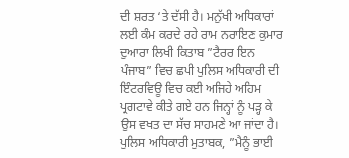ਦੀ ਸ਼ਰਤ ‘ਤੇ ਦੱਸੀ ਹੈ। ਮਨੁੱਖੀ ਅਧਿਕਾਰਾਂ ਲਈ ਕੰਮ ਕਰਦੇ ਰਹੇ ਰਾਮ ਨਰਾਇਣ ਕੁਮਾਰ ਦੁਆਰਾ ਲਿਖੀ ਕਿਤਾਬ ”ਟੈਰਰ ਇਨ ਪੰਜਾਬ” ਵਿਚ ਛਪੀ ਪੁਲਿਸ ਅਧਿਕਾਰੀ ਦੀ ਇੰਟਰਵਿਊ ਵਿਚ ਕਈ ਅਜਿਹੇ ਅਹਿਮ ਪ੍ਰਗਟਾਵੇ ਕੀਤੇ ਗਏ ਹਨ ਜਿਨ੍ਹਾਂ ਨੂੰ ਪੜ੍ਹ ਕੇ ਉਸ ਵਖਤ ਦਾ ਸੱਚ ਸਾਹਮਣੇ ਆ ਜਾਂਦਾ ਹੈ। ਪੁਲਿਸ ਅਧਿਕਾਰੀ ਮੁਤਾਬਕ, ”ਮੈਨੂੰ ਭਾਈ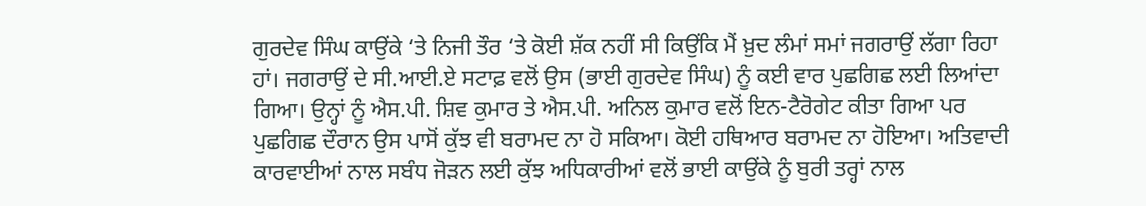ਗੁਰਦੇਵ ਸਿੰਘ ਕਾਉਂਕੇ ‘ਤੇ ਨਿਜੀ ਤੌਰ ‘ਤੇ ਕੋਈ ਸ਼ੱਕ ਨਹੀਂ ਸੀ ਕਿਉਂਕਿ ਮੈਂ ਖ਼ੁਦ ਲੰਮਾਂ ਸਮਾਂ ਜਗਰਾਉਂ ਲੱਗਾ ਰਿਹਾ ਹਾਂ। ਜਗਰਾਉਂ ਦੇ ਸੀ.ਆਈ.ਏ ਸਟਾਫ਼ ਵਲੋਂ ਉਸ (ਭਾਈ ਗੁਰਦੇਵ ਸਿੰਘ) ਨੂੰ ਕਈ ਵਾਰ ਪੁਛਗਿਛ ਲਈ ਲਿਆਂਦਾ ਗਿਆ। ਉਨ੍ਹਾਂ ਨੂੰ ਐਸ.ਪੀ. ਸ਼ਿਵ ਕੁਮਾਰ ਤੇ ਐਸ.ਪੀ. ਅਨਿਲ ਕੁਮਾਰ ਵਲੋਂ ਇਨ-ਟੈਰੋਗੇਟ ਕੀਤਾ ਗਿਆ ਪਰ ਪੁਛਗਿਛ ਦੌਰਾਨ ਉਸ ਪਾਸੋਂ ਕੁੱਝ ਵੀ ਬਰਾਮਦ ਨਾ ਹੋ ਸਕਿਆ। ਕੋਈ ਹਥਿਆਰ ਬਰਾਮਦ ਨਾ ਹੋਇਆ। ਅਤਿਵਾਦੀ ਕਾਰਵਾਈਆਂ ਨਾਲ ਸਬੰਧ ਜੋੜਨ ਲਈ ਕੁੱਝ ਅਧਿਕਾਰੀਆਂ ਵਲੋਂ ਭਾਈ ਕਾਉਂਕੇ ਨੂੰ ਬੁਰੀ ਤਰ੍ਹਾਂ ਨਾਲ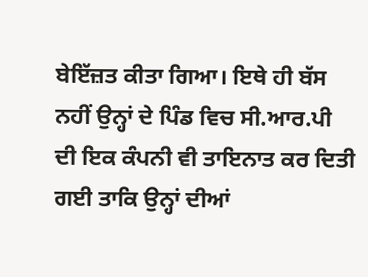ਬੇਇੱਜ਼ਤ ਕੀਤਾ ਗਿਆ। ਇਥੇ ਹੀ ਬੱਸ ਨਹੀਂ ਉਨ੍ਹਾਂ ਦੇ ਪਿੰਡ ਵਿਚ ਸੀ.ਆਰ.ਪੀ ਦੀ ਇਕ ਕੰਪਨੀ ਵੀ ਤਾਇਨਾਤ ਕਰ ਦਿਤੀ ਗਈ ਤਾਕਿ ਉਨ੍ਹਾਂ ਦੀਆਂ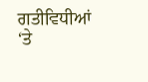ਗਤੀਵਿਧੀਆਂ ‘ਤੇ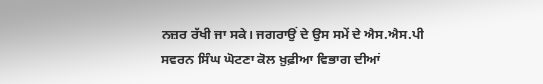ਨਜ਼ਰ ਰੱਖੀ ਜਾ ਸਕੇ। ਜਗਰਾਉਂ ਦੇ ਉਸ ਸਮੇਂ ਦੇ ਐਸ.ਐਸ.ਪੀ ਸਵਰਨ ਸਿੰਘ ਘੋਟਣਾ ਕੋਲ ਖ਼ੁਫ਼ੀਆ ਵਿਭਾਗ ਦੀਆਂ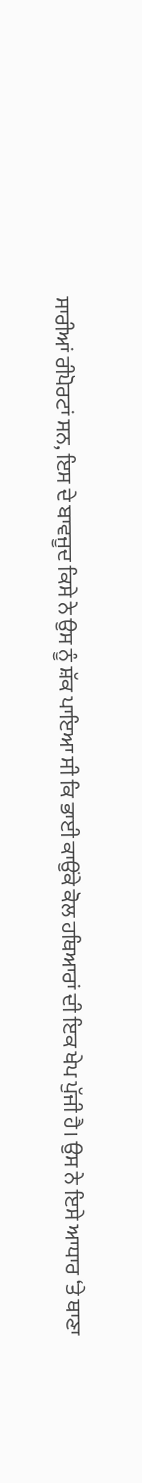ਸਾਰੀਆਂ ਰੀਪੋਰਟਾਂ ਸਨ, ਇਸ ਦੇ ਬਾਵਜੂਦ ਕਿਸੇ ਨੇ ਉਸ ਨੂੰ ਸ਼ੱਕ ਪਾਇਆ ਸੀ ਕਿ ਭਾਈ ਕਾਉਂਕੇ ਕੋਲ ਹਥਿਆਰਾਂ ਦੀ ਇਕ ਖੇਪ ਪੁੱਜੀ ਹੈ। ਉਸ ਨੇ ਇਸੇ ਆਧਾਰ ‘ਤੇ ਥਾਣਾ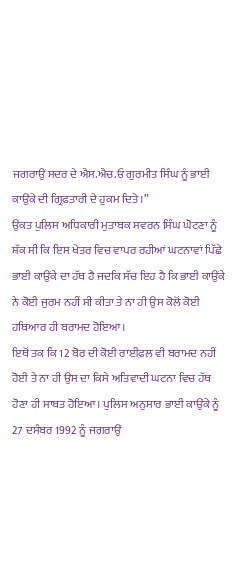ਜਗਰਾਉਂ ਸਦਰ ਦੇ ਐਸ.ਐਚ.ਓ ਗੁਰਮੀਤ ਸਿੰਘ ਨੂੰ ਭਾਈ ਕਾਉਂਕੇ ਦੀ ਗ੍ਰਿਫ਼ਤਾਰੀ ਦੇ ਹੁਕਮ ਦਿਤੇ।”
ਉਕਤ ਪੁਲਿਸ ਅਧਿਕਾਰੀ ਮੁਤਾਬਕ ਸਵਰਨ ਸਿੰਘ ਘੋਟਣਾ ਨੂੰ ਸ਼ੱਕ ਸੀ ਕਿ ਇਸ ਖੇਤਰ ਵਿਚ ਵਾਪਰ ਰਹੀਆਂ ਘਟਨਾਵਾਂ ਪਿੱਛੇ ਭਾਈ ਕਾਉਂਕੇ ਦਾ ਹੱਥ ਹੈ ਜਦਕਿ ਸੱਚ ਇਹ ਹੈ ਕਿ ਭਾਈ ਕਾਉਂਕੇ ਨੇ ਕੋਈ ਜੁਰਮ ਨਹੀਂ ਸੀ ਕੀਤਾ ਤੇ ਨਾ ਹੀ ਉਸ ਕੋਲੋਂ ਕੋਈ ਹਥਿਆਰ ਹੀ ਬਰਾਮਦ ਹੋਇਆ।
ਇਥੋਂ ਤਕ ਕਿ 12 ਬੋਰ ਦੀ ਕੋਈ ਰਾਈਫ਼ਲ ਵੀ ਬਰਾਮਦ ਨਹੀਂ ਹੋਈ ਤੇ ਨਾ ਹੀ ਉਸ ਦਾ ਕਿਸੇ ਅਤਿਵਾਦੀ ਘਟਨਾ ਵਿਚ ਹੱਥ ਹੋਣਾ ਹੀ ਸਾਬਤ ਹੋਇਆ। ਪੁਲਿਸ ਅਨੁਸਾਰ ਭਾਈ ਕਾਉਂਕੇ ਨੂੰ 27 ਦਸੰਬਰ 1992 ਨੂੰ ਜਗਰਾਉਂ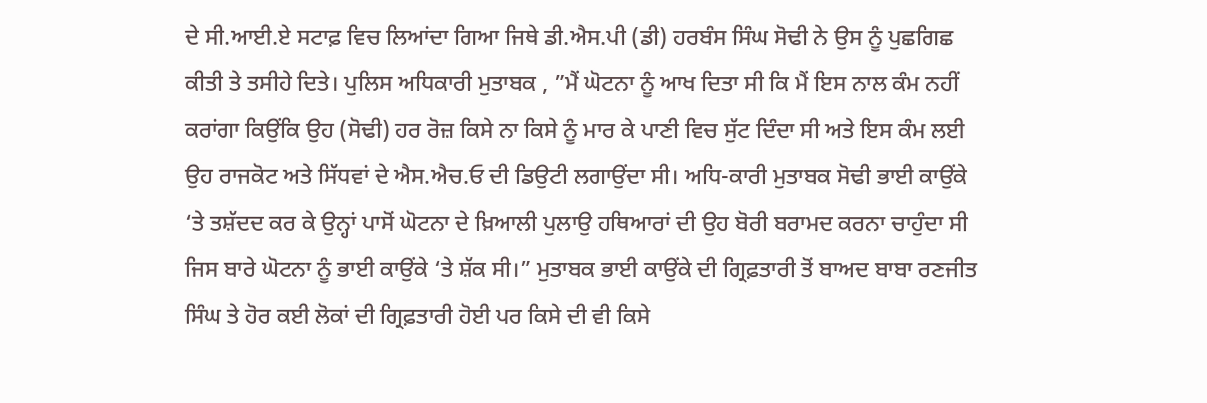ਦੇ ਸੀ.ਆਈ.ਏ ਸਟਾਫ਼ ਵਿਚ ਲਿਆਂਦਾ ਗਿਆ ਜਿਥੇ ਡੀ.ਐਸ.ਪੀ (ਡੀ) ਹਰਬੰਸ ਸਿੰਘ ਸੋਢੀ ਨੇ ਉਸ ਨੂੰ ਪੁਛਗਿਛ ਕੀਤੀ ਤੇ ਤਸੀਹੇ ਦਿਤੇ। ਪੁਲਿਸ ਅਧਿਕਾਰੀ ਮੁਤਾਬਕ , ”ਮੈਂ ਘੋਟਨਾ ਨੂੰ ਆਖ ਦਿਤਾ ਸੀ ਕਿ ਮੈਂ ਇਸ ਨਾਲ ਕੰਮ ਨਹੀਂ ਕਰਾਂਗਾ ਕਿਉਂਕਿ ਉਹ (ਸੋਢੀ) ਹਰ ਰੋਜ਼ ਕਿਸੇ ਨਾ ਕਿਸੇ ਨੂੰ ਮਾਰ ਕੇ ਪਾਣੀ ਵਿਚ ਸੁੱਟ ਦਿੰਦਾ ਸੀ ਅਤੇ ਇਸ ਕੰਮ ਲਈ ਉਹ ਰਾਜਕੋਟ ਅਤੇ ਸਿੱਧਵਾਂ ਦੇ ਐਸ.ਐਚ.ਓ ਦੀ ਡਿਉਟੀ ਲਗਾਉਂਦਾ ਸੀ। ਅਧਿ-ਕਾਰੀ ਮੁਤਾਬਕ ਸੋਢੀ ਭਾਈ ਕਾਉਂਕੇ ‘ਤੇ ਤਸ਼ੱਦਦ ਕਰ ਕੇ ਉਨ੍ਹਾਂ ਪਾਸੋਂ ਘੋਟਨਾ ਦੇ ਖ਼ਿਆਲੀ ਪੁਲਾਉ ਹਥਿਆਰਾਂ ਦੀ ਉਹ ਬੋਰੀ ਬਰਾਮਦ ਕਰਨਾ ਚਾਹੁੰਦਾ ਸੀ ਜਿਸ ਬਾਰੇ ਘੋਟਨਾ ਨੂੰ ਭਾਈ ਕਾਉਂਕੇ ‘ਤੇ ਸ਼ੱਕ ਸੀ।” ਮੁਤਾਬਕ ਭਾਈ ਕਾਉਂਕੇ ਦੀ ਗ੍ਰਿਫ਼ਤਾਰੀ ਤੋਂ ਬਾਅਦ ਬਾਬਾ ਰਣਜੀਤ ਸਿੰਘ ਤੇ ਹੋਰ ਕਈ ਲੋਕਾਂ ਦੀ ਗ੍ਰਿਫ਼ਤਾਰੀ ਹੋਈ ਪਰ ਕਿਸੇ ਦੀ ਵੀ ਕਿਸੇ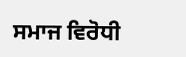ਸਮਾਜ ਵਿਰੋਧੀ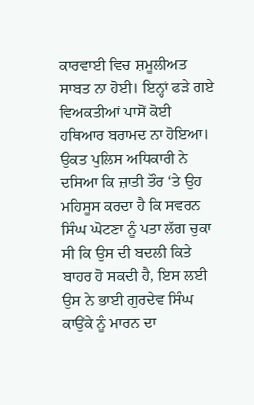ਕਾਰਵਾਈ ਵਿਚ ਸ਼ਮੂਲੀਅਤ ਸਾਬਤ ਨਾ ਹੋਈ। ਇਨ੍ਹਾਂ ਫੜੇ ਗਏ ਵਿਅਕਤੀਆਂ ਪਾਸੋਂ ਕੋਈ ਹਥਿਆਰ ਬਰਾਮਦ ਨਾ ਹੋਇਆ। ਉਕਤ ਪੁਲਿਸ ਅਧਿਕਾਰੀ ਨੇ ਦਸਿਆ ਕਿ ਜ਼ਾਤੀ ਤੌਰ ‘ਤੇ ਉਹ ਮਹਿਸੂਸ ਕਰਦਾ ਹੈ ਕਿ ਸਵਰਨ ਸਿੰਘ ਘੋਟਣਾ ਨੂੰ ਪਤਾ ਲੱਗ ਚੁਕਾ ਸੀ ਕਿ ਉਸ ਦੀ ਬਦਲੀ ਕਿਤੇ ਬਾਹਰ ਹੋ ਸਕਦੀ ਹੈ, ਇਸ ਲਈ ਉਸ ਨੇ ਭਾਈ ਗੁਰਦੇਵ ਸਿੰਘ ਕਾਉਂਕੇ ਨੂੰ ਮਾਰਨ ਦਾ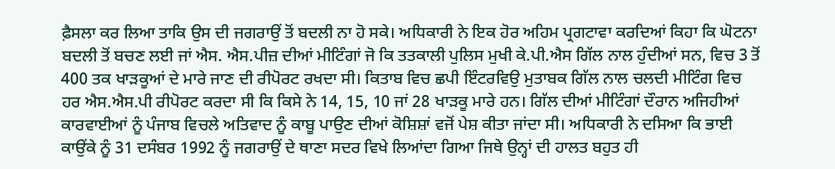ਫ਼ੈਸਲਾ ਕਰ ਲਿਆ ਤਾਕਿ ਉਸ ਦੀ ਜਗਰਾਉਂ ਤੋਂ ਬਦਲੀ ਨਾ ਹੋ ਸਕੇ। ਅਧਿਕਾਰੀ ਨੇ ਇਕ ਹੋਰ ਅਹਿਮ ਪ੍ਰਗਟਾਵਾ ਕਰਦਿਆਂ ਕਿਹਾ ਕਿ ਘੋਟਨਾ ਬਦਲੀ ਤੋਂ ਬਚਣ ਲਈ ਜਾਂ ਐਸ. ਐਸ.ਪੀਜ਼ ਦੀਆਂ ਮੀਟਿੰਗਾਂ ਜੋ ਕਿ ਤਤਕਾਲੀ ਪੁਲਿਸ ਮੁਖੀ ਕੇ.ਪੀ.ਐਸ ਗਿੱਲ ਨਾਲ ਹੁੰਦੀਆਂ ਸਨ, ਵਿਚ 3 ਤੋਂ 400 ਤਕ ਖਾੜਕੂਆਂ ਦੇ ਮਾਰੇ ਜਾਣ ਦੀ ਰੀਪੋਰਟ ਰਖਦਾ ਸੀ। ਕਿਤਾਬ ਵਿਚ ਛਪੀ ਇੰਟਰਵਿਉ ਮੁਤਾਬਕ ਗਿੱਲ ਨਾਲ ਚਲਦੀ ਮੀਟਿੰਗ ਵਿਚ ਹਰ ਐਸ.ਐਸ.ਪੀ ਰੀਪੋਰਟ ਕਰਦਾ ਸੀ ਕਿ ਕਿਸੇ ਨੇ 14, 15, 10 ਜਾਂ 28 ਖਾੜਕੂ ਮਾਰੇ ਹਨ। ਗਿੱਲ ਦੀਆਂ ਮੀਟਿੰਗਾਂ ਦੌਰਾਨ ਅਜਿਹੀਆਂ ਕਾਰਵਾਈਆਂ ਨੂੰ ਪੰਜਾਬ ਵਿਚਲੇ ਅਤਿਵਾਦ ਨੂੰ ਕਾਬੂ ਪਾਉਣ ਦੀਆਂ ਕੋਸ਼ਿਸ਼ਾਂ ਵਜੋਂ ਪੇਸ਼ ਕੀਤਾ ਜਾਂਦਾ ਸੀ। ਅਧਿਕਾਰੀ ਨੇ ਦਸਿਆ ਕਿ ਭਾਈ ਕਾਉਂਕੇ ਨੂੰ 31 ਦਸੰਬਰ 1992 ਨੂੰ ਜਗਰਾਉਂ ਦੇ ਥਾਣਾ ਸਦਰ ਵਿਖੇ ਲਿਆਂਦਾ ਗਿਆ ਜਿਥੇ ਉਨ੍ਹਾਂ ਦੀ ਹਾਲਤ ਬਹੁਤ ਹੀ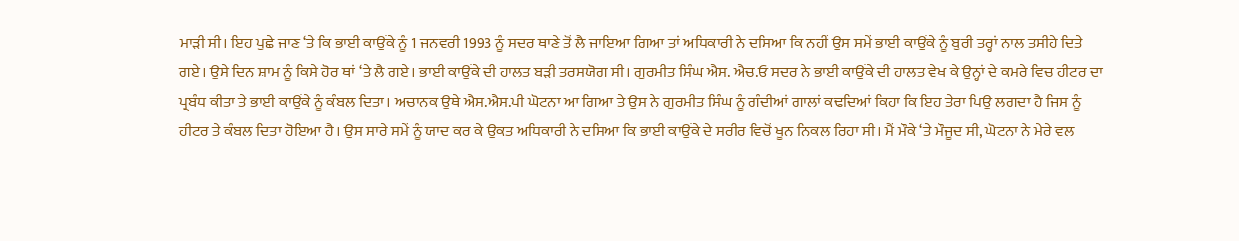ਮਾੜੀ ਸੀ। ਇਹ ਪੁਛੇ ਜਾਣ ‘ਤੇ ਕਿ ਭਾਈ ਕਾਉਂਕੇ ਨੂੰ 1 ਜਨਵਰੀ 1993 ਨੂੰ ਸਦਰ ਥਾਣੇ ਤੋਂ ਲੈ ਜਾਇਆ ਗਿਆ ਤਾਂ ਅਧਿਕਾਰੀ ਨੇ ਦਸਿਆ ਕਿ ਨਹੀਂ ਉਸ ਸਮੇਂ ਭਾਈ ਕਾਉਂਕੇ ਨੂੰ ਬੁਰੀ ਤਰ੍ਹਾਂ ਨਾਲ ਤਸੀਹੇ ਦਿਤੇ ਗਏ। ਉਸੇ ਦਿਨ ਸ਼ਾਮ ਨੂੰ ਕਿਸੇ ਹੋਰ ਥਾਂ ‘ਤੇ ਲੈ ਗਏ। ਭਾਈ ਕਾਉਂਕੇ ਦੀ ਹਾਲਤ ਬੜੀ ਤਰਸਯੋਗ ਸੀ। ਗੁਰਮੀਤ ਸਿੰਘ ਐਸ. ਐਚ.ਓ ਸਦਰ ਨੇ ਭਾਈ ਕਾਉਂਕੇ ਦੀ ਹਾਲਤ ਵੇਖ ਕੇ ਉਨ੍ਹਾਂ ਦੇ ਕਮਰੇ ਵਿਚ ਹੀਟਰ ਦਾ ਪ੍ਰਬੰਧ ਕੀਤਾ ਤੇ ਭਾਈ ਕਾਉਂਕੇ ਨੂੰ ਕੰਬਲ ਦਿਤਾ। ਅਚਾਨਕ ਉਥੇ ਐਸ.ਐਸ.ਪੀ ਘੋਟਨਾ ਆ ਗਿਆ ਤੇ ਉਸ ਨੇ ਗੁਰਮੀਤ ਸਿੰਘ ਨੂੰ ਗੰਦੀਆਂ ਗਾਲਾਂ ਕਢਦਿਆਂ ਕਿਹਾ ਕਿ ਇਹ ਤੇਰਾ ਪਿਉ ਲਗਦਾ ਹੈ ਜਿਸ ਨੂੰ ਹੀਟਰ ਤੇ ਕੰਬਲ ਦਿਤਾ ਹੋਇਆ ਹੈ। ਉਸ ਸਾਰੇ ਸਮੇਂ ਨੂੰ ਯਾਦ ਕਰ ਕੇ ਉਕਤ ਅਧਿਕਾਰੀ ਨੇ ਦਸਿਆ ਕਿ ਭਾਈ ਕਾਉਂਕੇ ਦੇ ਸਰੀਰ ਵਿਚੋਂ ਖੂਨ ਨਿਕਲ ਰਿਹਾ ਸੀ। ਮੈਂ ਮੌਕੇ ‘ਤੇ ਮੌਜੂਦ ਸੀ, ਘੋਟਨਾ ਨੇ ਮੇਰੇ ਵਲ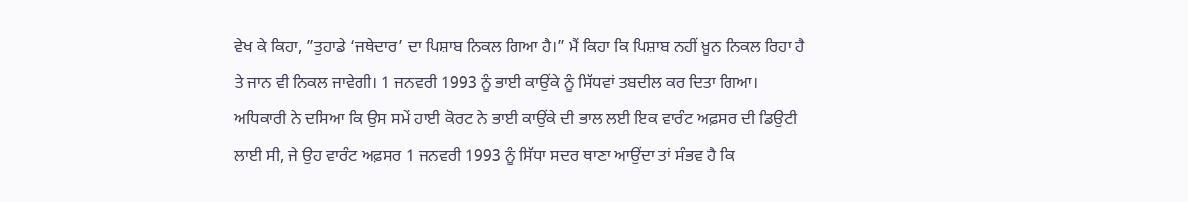ਵੇਖ ਕੇ ਕਿਹਾ, ”ਤੁਹਾਡੇ ‘ਜਥੇਦਾਰ’ ਦਾ ਪਿਸ਼ਾਬ ਨਿਕਲ ਗਿਆ ਹੈ।” ਮੈਂ ਕਿਹਾ ਕਿ ਪਿਸ਼ਾਬ ਨਹੀਂ ਖ਼ੂਨ ਨਿਕਲ ਰਿਹਾ ਹੈ ਤੇ ਜਾਨ ਵੀ ਨਿਕਲ ਜਾਵੇਗੀ। 1 ਜਨਵਰੀ 1993 ਨੂੰ ਭਾਈ ਕਾਉਂਕੇ ਨੂੰ ਸਿੱਧਵਾਂ ਤਬਦੀਲ ਕਰ ਦਿਤਾ ਗਿਆ। ਅਧਿਕਾਰੀ ਨੇ ਦਸਿਆ ਕਿ ਉਸ ਸਮੇਂ ਹਾਈ ਕੋਰਟ ਨੇ ਭਾਈ ਕਾਉਂਕੇ ਦੀ ਭਾਲ ਲਈ ਇਕ ਵਾਰੰਟ ਅਫ਼ਸਰ ਦੀ ਡਿਉਟੀ ਲਾਈ ਸੀ, ਜੇ ਉਹ ਵਾਰੰਟ ਅਫ਼ਸਰ 1 ਜਨਵਰੀ 1993 ਨੂੰ ਸਿੱਧਾ ਸਦਰ ਥਾਣਾ ਆਉਂਦਾ ਤਾਂ ਸੰਭਵ ਹੈ ਕਿ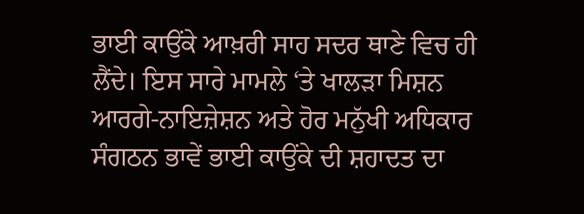ਭਾਈ ਕਾਉਂਕੇ ਆਖ਼ਰੀ ਸਾਹ ਸਦਰ ਥਾਣੇ ਵਿਚ ਹੀ ਲੈਂਦੇ। ਇਸ ਸਾਰੇ ਮਾਮਲੇ ‘ਤੇ ਖਾਲੜਾ ਮਿਸ਼ਨ ਆਰਗੇ-ਨਾਇਜ਼ੇਸ਼ਨ ਅਤੇ ਹੋਰ ਮਨੁੱਖੀ ਅਧਿਕਾਰ ਸੰਗਠਨ ਭਾਵੇਂ ਭਾਈ ਕਾਉਂਕੇ ਦੀ ਸ਼ਹਾਦਤ ਦਾ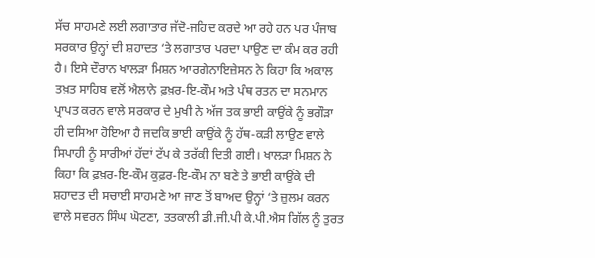ਸੱਚ ਸਾਹਮਣੇ ਲਈ ਲਗਾਤਾਰ ਜੱਦੋ-ਜਹਿਦ ਕਰਦੇ ਆ ਰਹੇ ਹਨ ਪਰ ਪੰਜਾਬ ਸਰਕਾਰ ਉਨ੍ਹਾਂ ਦੀ ਸ਼ਹਾਦਤ ‘ਤੇ ਲਗਾਤਾਰ ਪਰਦਾ ਪਾਉਣ ਦਾ ਕੰਮ ਕਰ ਰਹੀ ਹੈ। ਇਸੇ ਦੌਰਾਨ ਖਾਲੜਾ ਮਿਸ਼ਨ ਆਰਗੇਨਾਇਜ਼ੇਸਨ ਨੇ ਕਿਹਾ ਕਿ ਅਕਾਲ ਤਖ਼ਤ ਸਾਹਿਬ ਵਲੋਂ ਐਲਾਨੇ ਫ਼ਖ਼ਰ-ਇ-ਕੌਮ ਅਤੇ ਪੰਥ ਰਤਨ ਦਾ ਸਨਮਾਨ ਪ੍ਰਾਪਤ ਕਰਨ ਵਾਲੇ ਸਰਕਾਰ ਦੇ ਮੁਖੀ ਨੇ ਅੱਜ ਤਕ ਭਾਈ ਕਾਉਂਕੇ ਨੂੰ ਭਗੌੜਾ ਹੀ ਦਸਿਆ ਹੋਇਆ ਹੈ ਜਦਕਿ ਭਾਈ ਕਾਉਂਕੇ ਨੂੰ ਹੱਥ-ਕੜੀ ਲਾਉਣ ਵਾਲੇ ਸਿਪਾਹੀ ਨੂੰ ਸਾਰੀਆਂ ਹੱਦਾਂ ਟੱਪ ਕੇ ਤਰੱਕੀ ਦਿਤੀ ਗਈ। ਖਾਲੜਾ ਮਿਸ਼ਨ ਨੇ ਕਿਹਾ ਕਿ ਫ਼ਖ਼ਰ-ਇ-ਕੌਮ ਕੁਫ਼ਰ-ਇ-ਕੌਮ ਨਾ ਬਣੇ ਤੇ ਭਾਈ ਕਾਉਂਕੇ ਦੀ ਸ਼ਹਾਦਤ ਦੀ ਸਚਾਈ ਸਾਹਮਣੇ ਆ ਜਾਣ ਤੋਂ ਬਾਅਦ ਉਨ੍ਹਾਂ ‘ਤੇ ਜ਼ੁਲਮ ਕਰਨ ਵਾਲੇ ਸਵਰਨ ਸਿੰਘ ਘੋਟਣਾ, ਤਤਕਾਲੀ ਡੀ.ਜੀ.ਪੀ ਕੇ.ਪੀ.ਐਸ ਗਿੱਲ ਨੂੰ ਤੁਰਤ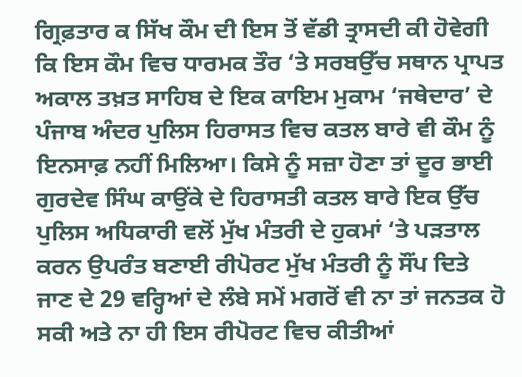ਗ੍ਰਿਫ਼ਤਾਰ ਕ ਸਿੱਖ ਕੌਮ ਦੀ ਇਸ ਤੋਂ ਵੱਡੀ ਤ੍ਰਾਸਦੀ ਕੀ ਹੋਵੇਗੀ ਕਿ ਇਸ ਕੌਮ ਵਿਚ ਧਾਰਮਕ ਤੌਰ ‘ਤੇ ਸਰਬਉੱਚ ਸਥਾਨ ਪ੍ਰਾਪਤ ਅਕਾਲ ਤਖ਼ਤ ਸਾਹਿਬ ਦੇ ਇਕ ਕਾਇਮ ਮੁਕਾਮ ‘ਜਥੇਦਾਰ’ ਦੇ ਪੰਜਾਬ ਅੰਦਰ ਪੁਲਿਸ ਹਿਰਾਸਤ ਵਿਚ ਕਤਲ ਬਾਰੇ ਵੀ ਕੌਮ ਨੂੰ ਇਨਸਾਫ਼ ਨਹੀਂ ਮਿਲਿਆ। ਕਿਸੇ ਨੂੰ ਸਜ਼ਾ ਹੋਣਾ ਤਾਂ ਦੂਰ ਭਾਈ ਗੁਰਦੇਵ ਸਿੰਘ ਕਾਉਂਕੇ ਦੇ ਹਿਰਾਸਤੀ ਕਤਲ ਬਾਰੇ ਇਕ ਉੱਚ ਪੁਲਿਸ ਅਧਿਕਾਰੀ ਵਲੋਂ ਮੁੱਖ ਮੰਤਰੀ ਦੇ ਹੁਕਮਾਂ ‘ਤੇ ਪੜਤਾਲ ਕਰਨ ਉਪਰੰਤ ਬਣਾਈ ਰੀਪੋਰਟ ਮੁੱਖ ਮੰਤਰੀ ਨੂੰ ਸੌਂਪ ਦਿਤੇ ਜਾਣ ਦੇ 29 ਵਰ੍ਹਿਆਂ ਦੇ ਲੰਬੇ ਸਮੇਂ ਮਗਰੋਂ ਵੀ ਨਾ ਤਾਂ ਜਨਤਕ ਹੋ ਸਕੀ ਅਤੇ ਨਾ ਹੀ ਇਸ ਰੀਪੋਰਟ ਵਿਚ ਕੀਤੀਆਂ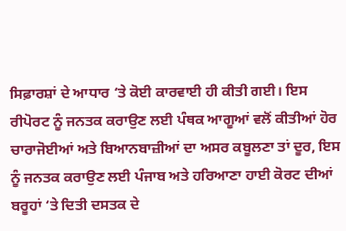ਸਿਫ਼ਾਰਸ਼ਾਂ ਦੇ ਆਧਾਰ ‘ਤੇ ਕੋਈ ਕਾਰਵਾਈ ਹੀ ਕੀਤੀ ਗਈ। ਇਸ ਰੀਪੋਰਟ ਨੂੰ ਜਨਤਕ ਕਰਾਉਣ ਲਈ ਪੰਥਕ ਆਗੂਆਂ ਵਲੋਂ ਕੀਤੀਆਂ ਹੋਰ ਚਾਰਾਜੋਈਆਂ ਅਤੇ ਬਿਆਨਬਾਜ਼ੀਆਂ ਦਾ ਅਸਰ ਕਬੂਲਣਾ ਤਾਂ ਦੂਰ, ਇਸ ਨੂੰ ਜਨਤਕ ਕਰਾਉਣ ਲਈ ਪੰਜਾਬ ਅਤੇ ਹਰਿਆਣਾ ਹਾਈ ਕੋਰਟ ਦੀਆਂ ਬਰੂਹਾਂ ‘ਤੇ ਦਿਤੀ ਦਸਤਕ ਦੇ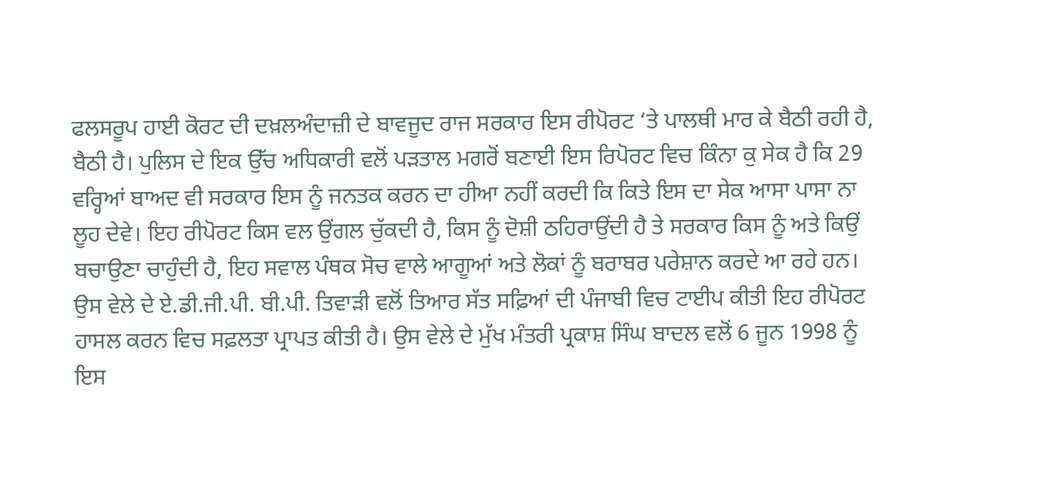ਫਲਸਰੂਪ ਹਾਈ ਕੋਰਟ ਦੀ ਦਖ਼ਲਅੰਦਾਜ਼ੀ ਦੇ ਬਾਵਜੂਦ ਰਾਜ ਸਰਕਾਰ ਇਸ ਰੀਪੋਰਟ ‘ਤੇ ਪਾਲਥੀ ਮਾਰ ਕੇ ਬੈਠੀ ਰਹੀ ਹੈ, ਬੈਠੀ ਹੈ। ਪੁਲਿਸ ਦੇ ਇਕ ਉੱਚ ਅਧਿਕਾਰੀ ਵਲੋਂ ਪੜਤਾਲ ਮਗਰੋਂ ਬਣਾਈ ਇਸ ਰਿਪੋਰਟ ਵਿਚ ਕਿੰਨਾ ਕੁ ਸੇਕ ਹੈ ਕਿ 29 ਵਰ੍ਹਿਆਂ ਬਾਅਦ ਵੀ ਸਰਕਾਰ ਇਸ ਨੂੰ ਜਨਤਕ ਕਰਨ ਦਾ ਹੀਆ ਨਹੀਂ ਕਰਦੀ ਕਿ ਕਿਤੇ ਇਸ ਦਾ ਸੇਕ ਆਸਾ ਪਾਸਾ ਨਾ ਲੂਹ ਦੇਵੇ। ਇਹ ਰੀਪੋਰਟ ਕਿਸ ਵਲ ਉਂਗਲ ਚੁੱਕਦੀ ਹੈ, ਕਿਸ ਨੂੰ ਦੋਸ਼ੀ ਠਹਿਰਾਉਂਦੀ ਹੈ ਤੇ ਸਰਕਾਰ ਕਿਸ ਨੂੰ ਅਤੇ ਕਿਉਂ ਬਚਾਉਣਾ ਚਾਹੁੰਦੀ ਹੈ, ਇਹ ਸਵਾਲ ਪੰਥਕ ਸੋਚ ਵਾਲੇ ਆਗੂਆਂ ਅਤੇ ਲੋਕਾਂ ਨੂੰ ਬਰਾਬਰ ਪਰੇਸ਼ਾਨ ਕਰਦੇ ਆ ਰਹੇ ਹਨ। ਉਸ ਵੇਲੇ ਦੇ ਏ.ਡੀ.ਜੀ.ਪੀ. ਬੀ.ਪੀ. ਤਿਵਾੜੀ ਵਲੋਂ ਤਿਆਰ ਸੱਤ ਸਫ਼ਿਆਂ ਦੀ ਪੰਜਾਬੀ ਵਿਚ ਟਾਈਪ ਕੀਤੀ ਇਹ ਰੀਪੋਰਟ ਹਾਸਲ ਕਰਨ ਵਿਚ ਸਫ਼ਲਤਾ ਪ੍ਰਾਪਤ ਕੀਤੀ ਹੈ। ਉਸ ਵੇਲੇ ਦੇ ਮੁੱਖ ਮੰਤਰੀ ਪ੍ਰਕਾਸ਼ ਸਿੰਘ ਬਾਦਲ ਵਲੋਂ 6 ਜੂਨ 1998 ਨੂੰ ਇਸ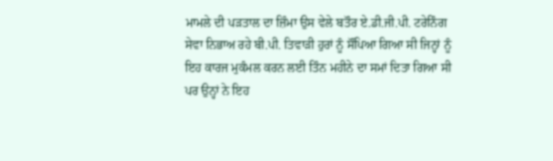ਮਾਮਲੇ ਦੀ ਪੜਤਾਲ ਦਾ ਜ਼ਿੰਮਾ ਉਸ ਵੇਲੇ ਬਤੌਰ ਏ.ਡੀ.ਜੀ.ਪੀ. ਟਰੇਨਿੰਗ ਸੇਵਾ ਨਿਭਾਅ ਰਹੇ ਬੀ.ਪੀ. ਤਿਵਾੜੀ ਹੁਰਾਂ ਨੂੰ ਸੌਂਪਿਆ ਗਿਆ ਸੀ ਜਿਨ੍ਹਾਂ ਨੂੰ ਇਹ ਕਾਰਜ ਮੁਕੰਮਲ ਕਰਨ ਲਈ ਤਿੰਨ ਮਹੀਨੇ ਦਾ ਸਮਾਂ ਦਿਤਾ ਗਿਆ ਸੀ ਪਰ ਉਨ੍ਹਾਂ ਨੇ ਇਹ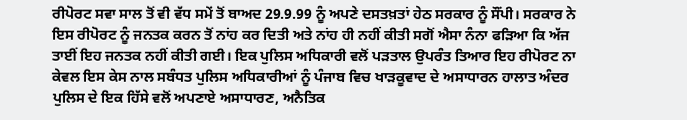ਰੀਪੋਰਟ ਸਵਾ ਸਾਲ ਤੋਂ ਵੀ ਵੱਧ ਸਮੇਂ ਤੋਂ ਬਾਅਦ 29.9.99 ਨੂੰ ਅਪਣੇ ਦਸਤਖ਼ਤਾਂ ਹੇਠ ਸਰਕਾਰ ਨੂੰ ਸੌਂਪੀ। ਸਰਕਾਰ ਨੇ ਇਸ ਰੀਪੋਰਟ ਨੂੰ ਜਨਤਕ ਕਰਨ ਤੋਂ ਨਾਂਹ ਕਰ ਦਿਤੀ ਅਤੇ ਨਾਂਹ ਹੀ ਨਹੀਂ ਕੀਤੀ ਸਗੋਂ ਐਸਾ ਨੰਨਾ ਫੜਿਆ ਕਿ ਅੱਜ ਤਾਈਂ ਇਹ ਜਨਤਕ ਨਹੀਂ ਕੀਤੀ ਗਈ। ਇਕ ਪੁਲਿਸ ਅਧਿਕਾਰੀ ਵਲੋਂ ਪੜਤਾਲ ਉਪਰੰਤ ਤਿਆਰ ਇਹ ਰੀਪੋਰਟ ਨਾ ਕੇਵਲ ਇਸ ਕੇਸ ਨਾਲ ਸਬੰਧਤ ਪੁਲਿਸ ਅਧਿਕਾਰੀਆਂ ਨੂੰ ਪੰਜਾਬ ਵਿਚ ਖਾੜਕੂਵਾਦ ਦੇ ਅਸਾਧਾਰਨ ਹਾਲਾਤ ਅੰਦਰ ਪੁਲਿਸ ਦੇ ਇਕ ਹਿੱਸੇ ਵਲੋਂ ਅਪਣਾਏ ਅਸਾਧਾਰਣ, ਅਨੈਤਿਕ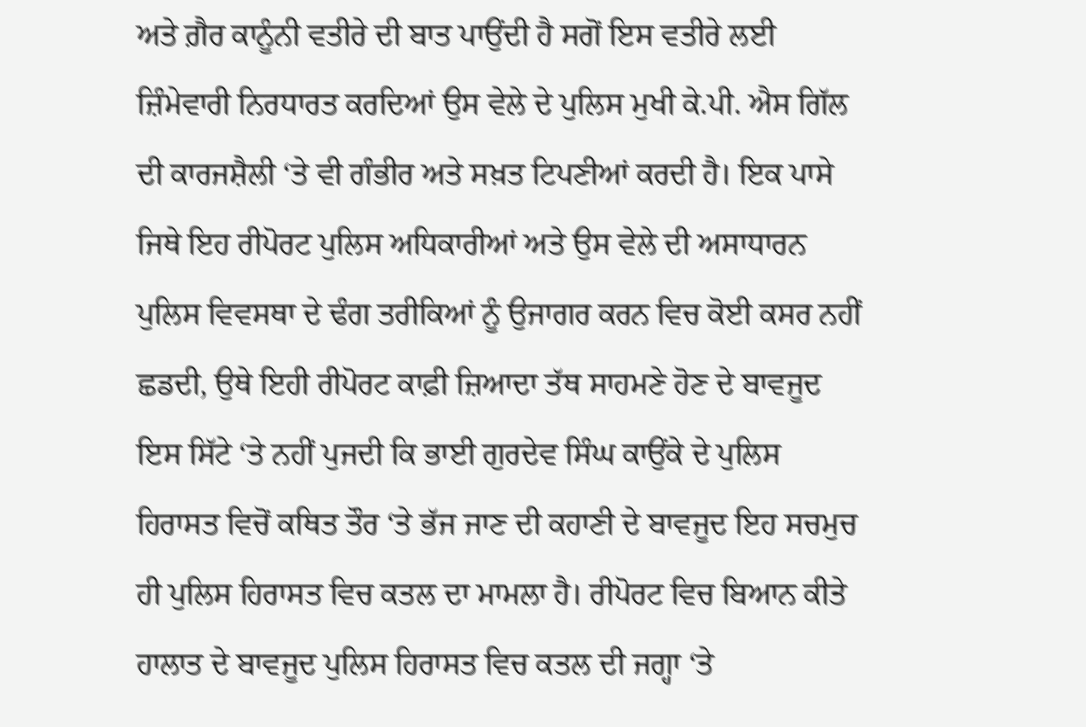ਅਤੇ ਗ਼ੈਰ ਕਾਨੂੰਨੀ ਵਤੀਰੇ ਦੀ ਬਾਤ ਪਾਉਂਦੀ ਹੈ ਸਗੋਂ ਇਸ ਵਤੀਰੇ ਲਈ ਜ਼ਿੰਮੇਵਾਰੀ ਨਿਰਧਾਰਤ ਕਰਦਿਆਂ ਉਸ ਵੇਲੇ ਦੇ ਪੁਲਿਸ ਮੁਖੀ ਕੇ.ਪੀ. ਐਸ ਗਿੱਲ ਦੀ ਕਾਰਜਸ਼ੈਲੀ ‘ਤੇ ਵੀ ਗੰਭੀਰ ਅਤੇ ਸਖ਼ਤ ਟਿਪਣੀਆਂ ਕਰਦੀ ਹੈ। ਇਕ ਪਾਸੇ ਜਿਥੇ ਇਹ ਰੀਪੋਰਟ ਪੁਲਿਸ ਅਧਿਕਾਰੀਆਂ ਅਤੇ ਉਸ ਵੇਲੇ ਦੀ ਅਸਾਧਾਰਨ ਪੁਲਿਸ ਵਿਵਸਥਾ ਦੇ ਢੰਗ ਤਰੀਕਿਆਂ ਨੂੰ ਉਜਾਗਰ ਕਰਨ ਵਿਚ ਕੋਈ ਕਸਰ ਨਹੀਂ ਛਡਦੀ, ਉਥੇ ਇਹੀ ਰੀਪੋਰਟ ਕਾਫ਼ੀ ਜ਼ਿਆਦਾ ਤੱਥ ਸਾਹਮਣੇ ਹੋਣ ਦੇ ਬਾਵਜੂਦ ਇਸ ਸਿੱਟੇ ‘ਤੇ ਨਹੀਂ ਪੁਜਦੀ ਕਿ ਭਾਈ ਗੁਰਦੇਵ ਸਿੰਘ ਕਾਉਂਕੇ ਦੇ ਪੁਲਿਸ ਹਿਰਾਸਤ ਵਿਚੋਂ ਕਥਿਤ ਤੌਰ ‘ਤੇ ਭੱਜ ਜਾਣ ਦੀ ਕਹਾਣੀ ਦੇ ਬਾਵਜੂਦ ਇਹ ਸਚਮੁਚ ਹੀ ਪੁਲਿਸ ਹਿਰਾਸਤ ਵਿਚ ਕਤਲ ਦਾ ਮਾਮਲਾ ਹੈ। ਰੀਪੋਰਟ ਵਿਚ ਬਿਆਨ ਕੀਤੇ ਹਾਲਾਤ ਦੇ ਬਾਵਜੂਦ ਪੁਲਿਸ ਹਿਰਾਸਤ ਵਿਚ ਕਤਲ ਦੀ ਜਗ੍ਹਾ ‘ਤੇ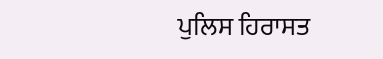ਪੁਲਿਸ ਹਿਰਾਸਤ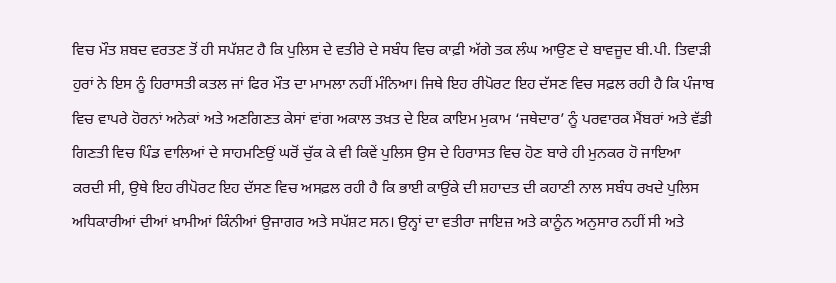ਵਿਚ ਮੌਤ ਸ਼ਬਦ ਵਰਤਣ ਤੋਂ ਹੀ ਸਪੱਸ਼ਟ ਹੈ ਕਿ ਪੁਲਿਸ ਦੇ ਵਤੀਰੇ ਦੇ ਸਬੰਧ ਵਿਚ ਕਾਫ਼ੀ ਅੱਗੇ ਤਕ ਲੰਘ ਆਉਣ ਦੇ ਬਾਵਜੂਦ ਬੀ.ਪੀ. ਤਿਵਾੜੀ ਹੁਰਾਂ ਨੇ ਇਸ ਨੂੰ ਹਿਰਾਸਤੀ ਕਤਲ ਜਾਂ ਫਿਰ ਮੌਤ ਦਾ ਮਾਮਲਾ ਨਹੀਂ ਮੰਨਿਆ। ਜਿਥੇ ਇਹ ਰੀਪੋਰਟ ਇਹ ਦੱਸਣ ਵਿਚ ਸਫ਼ਲ ਰਹੀ ਹੈ ਕਿ ਪੰਜਾਬ ਵਿਚ ਵਾਪਰੇ ਹੋਰਨਾਂ ਅਨੇਕਾਂ ਅਤੇ ਅਣਗਿਣਤ ਕੇਸਾਂ ਵਾਂਗ ਅਕਾਲ ਤਖ਼ਤ ਦੇ ਇਕ ਕਾਇਮ ਮੁਕਾਮ ‘ਜਥੇਦਾਰ’ ਨੂੰ ਪਰਵਾਰਕ ਮੈਂਬਰਾਂ ਅਤੇ ਵੱਡੀ ਗਿਣਤੀ ਵਿਚ ਪਿੰਡ ਵਾਲਿਆਂ ਦੇ ਸਾਹਮਣਿਉਂ ਘਰੋਂ ਚੁੱਕ ਕੇ ਵੀ ਕਿਵੇਂ ਪੁਲਿਸ ਉਸ ਦੇ ਹਿਰਾਸਤ ਵਿਚ ਹੋਣ ਬਾਰੇ ਹੀ ਮੁਨਕਰ ਹੋ ਜਾਇਆ ਕਰਦੀ ਸੀ, ਉਥੇ ਇਹ ਰੀਪੋਰਟ ਇਹ ਦੱਸਣ ਵਿਚ ਅਸਫ਼ਲ ਰਹੀ ਹੈ ਕਿ ਭਾਈ ਕਾਉਂਕੇ ਦੀ ਸ਼ਹਾਦਤ ਦੀ ਕਹਾਣੀ ਨਾਲ ਸਬੰਧ ਰਖਦੇ ਪੁਲਿਸ ਅਧਿਕਾਰੀਆਂ ਦੀਆਂ ਖ਼ਾਮੀਆਂ ਕਿੰਨੀਆਂ ਉਜਾਗਰ ਅਤੇ ਸਪੱਸ਼ਟ ਸਨ। ਉਨ੍ਹਾਂ ਦਾ ਵਤੀਰਾ ਜਾਇਜ਼ ਅਤੇ ਕਾਨੂੰਨ ਅਨੁਸਾਰ ਨਹੀਂ ਸੀ ਅਤੇ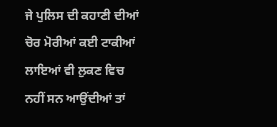ਜੇ ਪੁਲਿਸ ਦੀ ਕਹਾਣੀ ਦੀਆਂ ਚੋਰ ਮੋਰੀਆਂ ਕਈ ਟਾਕੀਆਂ ਲਾਇਆਂ ਵੀ ਲੁਕਣ ਵਿਚ ਨਹੀਂ ਸਨ ਆਉਂਦੀਆਂ ਤਾਂ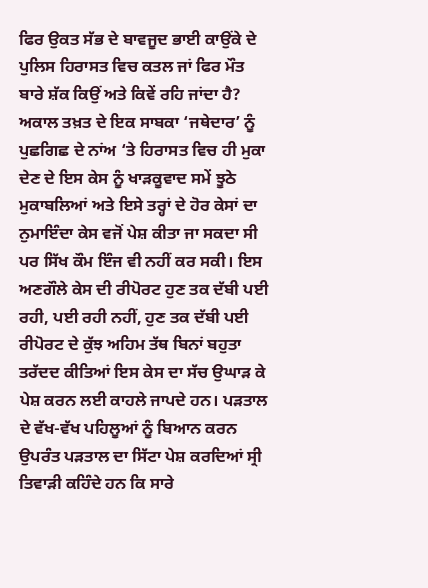ਫਿਰ ਉਕਤ ਸੱਭ ਦੇ ਬਾਵਜੂਦ ਭਾਈ ਕਾਉਂਕੇ ਦੇ ਪੁਲਿਸ ਹਿਰਾਸਤ ਵਿਚ ਕਤਲ ਜਾਂ ਫਿਰ ਮੌਤ ਬਾਰੇ ਸ਼ੱਕ ਕਿਉਂ ਅਤੇ ਕਿਵੇਂ ਰਹਿ ਜਾਂਦਾ ਹੈ?
ਅਕਾਲ ਤਖ਼ਤ ਦੇ ਇਕ ਸਾਬਕਾ ‘ਜਥੇਦਾਰ’ ਨੂੰ ਪੁਛਗਿਛ ਦੇ ਨਾਂਅ ‘ਤੇ ਹਿਰਾਸਤ ਵਿਚ ਹੀ ਮੁਕਾ ਦੇਣ ਦੇ ਇਸ ਕੇਸ ਨੂੰ ਖਾੜਕੂਵਾਦ ਸਮੇਂ ਝੂਠੇ ਮੁਕਾਬਲਿਆਂ ਅਤੇ ਇਸੇ ਤਰ੍ਹਾਂ ਦੇ ਹੋਰ ਕੇਸਾਂ ਦਾ ਨੁਮਾਇੰਦਾ ਕੇਸ ਵਜੋਂ ਪੇਸ਼ ਕੀਤਾ ਜਾ ਸਕਦਾ ਸੀ ਪਰ ਸਿੱਖ ਕੌਮ ਇੰਜ ਵੀ ਨਹੀਂ ਕਰ ਸਕੀ। ਇਸ ਅਣਗੌਲੇ ਕੇਸ ਦੀ ਰੀਪੋਰਟ ਹੁਣ ਤਕ ਦੱਬੀ ਪਈ ਰਹੀ, ਪਈ ਰਹੀ ਨਹੀਂ, ਹੁਣ ਤਕ ਦੱਬੀ ਪਈ ਰੀਪੋਰਟ ਦੇ ਕੁੱਝ ਅਹਿਮ ਤੱਥ ਬਿਨਾਂ ਬਹੁਤਾ ਤਰੱਦਦ ਕੀਤਿਆਂ ਇਸ ਕੇਸ ਦਾ ਸੱਚ ਉਘਾੜ ਕੇ ਪੇਸ਼ ਕਰਨ ਲਈ ਕਾਹਲੇ ਜਾਪਦੇ ਹਨ। ਪੜਤਾਲ ਦੇ ਵੱਖ-ਵੱਖ ਪਹਿਲੂਆਂ ਨੂੰ ਬਿਆਨ ਕਰਨ ਉਪਰੰਤ ਪੜਤਾਲ ਦਾ ਸਿੱਟਾ ਪੇਸ਼ ਕਰਦਿਆਂ ਸ੍ਰੀ ਤਿਵਾੜੀ ਕਹਿੰਦੇ ਹਨ ਕਿ ਸਾਰੇ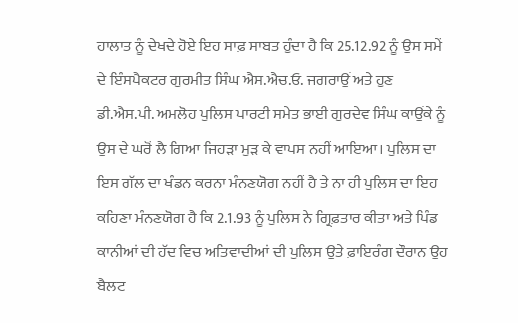ਹਾਲਾਤ ਨੂੰ ਦੇਖਦੇ ਹੋਏ ਇਹ ਸਾਫ਼ ਸਾਬਤ ਹੁੰਦਾ ਹੈ ਕਿ 25.12.92 ਨੂੰ ਉਸ ਸਮੇਂ ਦੇ ਇੰਸਪੈਕਟਰ ਗੁਰਮੀਤ ਸਿੰਘ ਐਸ.ਐਚ.ਓ. ਜਗਰਾਉਂ ਅਤੇ ਹੁਣ ਡੀ.ਐਸ.ਪੀ. ਅਮਲੋਹ ਪੁਲਿਸ ਪਾਰਟੀ ਸਮੇਤ ਭਾਈ ਗੁਰਦੇਵ ਸਿੰਘ ਕਾਉਂਕੇ ਨੂੰ ਉਸ ਦੇ ਘਰੋਂ ਲੈ ਗਿਆ ਜਿਹੜਾ ਮੁੜ ਕੇ ਵਾਪਸ ਨਹੀਂ ਆਇਆ। ਪੁਲਿਸ ਦਾ ਇਸ ਗੱਲ ਦਾ ਖੰਡਨ ਕਰਨਾ ਮੰਨਣਯੋਗ ਨਹੀਂ ਹੈ ਤੇ ਨਾ ਹੀ ਪੁਲਿਸ ਦਾ ਇਹ ਕਹਿਣਾ ਮੰਨਣਯੋਗ ਹੈ ਕਿ 2.1.93 ਨੂੰ ਪੁਲਿਸ ਨੇ ਗ੍ਰਿਫ਼ਤਾਰ ਕੀਤਾ ਅਤੇ ਪਿੰਡ ਕਾਨੀਆਂ ਦੀ ਹੱਦ ਵਿਚ ਅਤਿਵਾਦੀਆਂ ਦੀ ਪੁਲਿਸ ਉਤੇ ਫ਼ਾਇਰੰਗ ਦੌਰਾਨ ਉਹ ਬੈਲਟ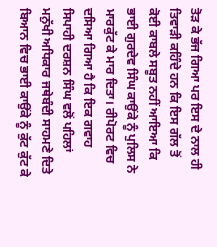ਤੋੜ ਕੇ ਭੱਜ ਗਿਆ ਪਰ ਇਸ ਦੇ ਨਾਲ ਹੀ ਤਿਵਾੜੀ ਕਹਿੰਦੇ ਹਨ ਕਿ ਇਸ ਗੱਲ ਤੋਂ ਕੋਈ ਕਾਬਲੇ ਸਬੂਤ ਨਹੀਂ ਆਇਆ ਕਿ ਭਾਈ ਗੁਰਦੇਵ ਸਿੰਘ ਕਾਉਂਕੇ ਨੂੰ ਪੁਲਿਸ ਨੇ ਮਾਰਕੁੱਟ ਕੇ ਮਾਰ ਦਿਤਾ। ਰੀਪੋਰਟ ਵਿਚ ਦਸਿਆ ਗਿਆ ਹੈ ਕਿ ਇਕ ਗਵਾਹ ਸਿਪਾਹੀ ਦਰਸ਼ਨ ਸਿੰਘ ਵਲੋਂ ਪਹਿਲਾਂ ਮਨੁੱਖੀ ਅਧਿਕਾਰ ਜਥੇਬੰਦੀ ਸਾਹਮਣੇ ਦਿਤੇ ਬਿਆਨ ਵਿਚ ਭਾਈ ਕਾਉਂਕੇ ਨੂੰ ਕੁੱਟ ਕੁੱਟ ਕੇ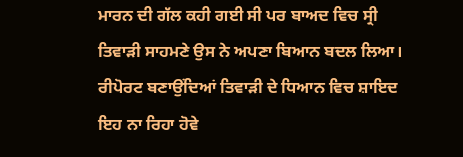ਮਾਰਨ ਦੀ ਗੱਲ ਕਹੀ ਗਈ ਸੀ ਪਰ ਬਾਅਦ ਵਿਚ ਸ੍ਰੀ ਤਿਵਾੜੀ ਸਾਹਮਣੇ ਉਸ ਨੇ ਅਪਣਾ ਬਿਆਨ ਬਦਲ ਲਿਆ। ਰੀਪੋਰਟ ਬਣਾਉਂਦਿਆਂ ਤਿਵਾੜੀ ਦੇ ਧਿਆਨ ਵਿਚ ਸ਼ਾਇਦ ਇਹ ਨਾ ਰਿਹਾ ਹੋਵੇ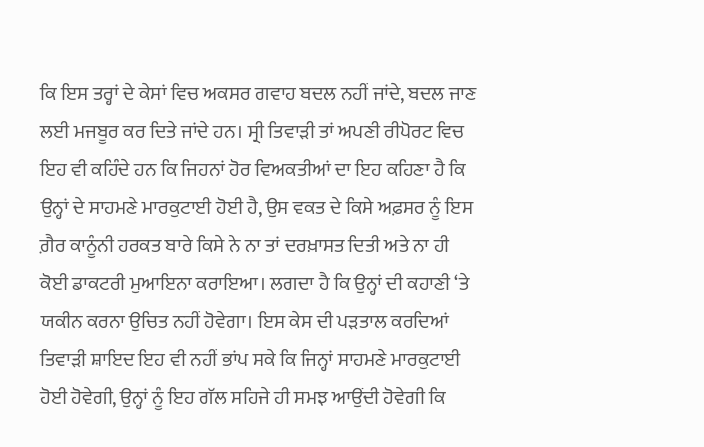ਕਿ ਇਸ ਤਰ੍ਹਾਂ ਦੇ ਕੇਸਾਂ ਵਿਚ ਅਕਸਰ ਗਵਾਹ ਬਦਲ ਨਹੀਂ ਜਾਂਦੇ, ਬਦਲ ਜਾਣ ਲਈ ਮਜਬੂਰ ਕਰ ਦਿਤੇ ਜਾਂਦੇ ਹਨ। ਸ੍ਰੀ ਤਿਵਾੜੀ ਤਾਂ ਅਪਣੀ ਰੀਪੋਰਟ ਵਿਚ ਇਹ ਵੀ ਕਹਿੰਦੇ ਹਨ ਕਿ ਜਿਹਨਾਂ ਹੋਰ ਵਿਅਕਤੀਆਂ ਦਾ ਇਹ ਕਹਿਣਾ ਹੈ ਕਿ ਉਨ੍ਹਾਂ ਦੇ ਸਾਹਮਣੇ ਮਾਰਕੁਟਾਈ ਹੋਈ ਹੈ, ਉਸ ਵਕਤ ਦੇ ਕਿਸੇ ਅਫ਼ਸਰ ਨੂੰ ਇਸ ਗ਼ੈਰ ਕਾਨੂੰਨੀ ਹਰਕਤ ਬਾਰੇ ਕਿਸੇ ਨੇ ਨਾ ਤਾਂ ਦਰਖ਼ਾਸਤ ਦਿਤੀ ਅਤੇ ਨਾ ਹੀ ਕੋਈ ਡਾਕਟਰੀ ਮੁਆਇਨਾ ਕਰਾਇਆ। ਲਗਦਾ ਹੈ ਕਿ ਉਨ੍ਹਾਂ ਦੀ ਕਹਾਣੀ ‘ਤੇ ਯਕੀਨ ਕਰਨਾ ਉਚਿਤ ਨਹੀਂ ਹੋਵੇਗਾ। ਇਸ ਕੇਸ ਦੀ ਪੜਤਾਲ ਕਰਦਿਆਂ ਤਿਵਾੜੀ ਸ਼ਾਇਦ ਇਹ ਵੀ ਨਹੀਂ ਭਾਂਪ ਸਕੇ ਕਿ ਜਿਨ੍ਹਾਂ ਸਾਹਮਣੇ ਮਾਰਕੁਟਾਈ ਹੋਈ ਹੋਵੇਗੀ, ਉਨ੍ਹਾਂ ਨੂੰ ਇਹ ਗੱਲ ਸਹਿਜੇ ਹੀ ਸਮਝ ਆਉਂਦੀ ਹੋਵੇਗੀ ਕਿ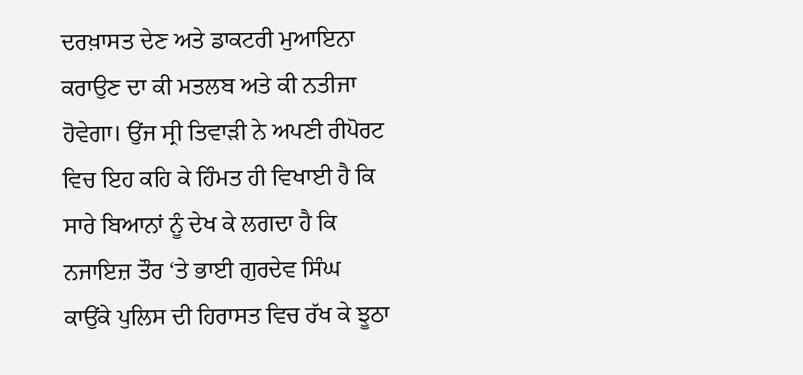ਦਰਖ਼ਾਸਤ ਦੇਣ ਅਤੇ ਡਾਕਟਰੀ ਮੁਆਇਨਾ ਕਰਾਉਣ ਦਾ ਕੀ ਮਤਲਬ ਅਤੇ ਕੀ ਨਤੀਜਾ ਹੋਵੇਗਾ। ਉਂਜ ਸ੍ਰੀ ਤਿਵਾੜੀ ਨੇ ਅਪਣੀ ਰੀਪੋਰਟ ਵਿਚ ਇਹ ਕਹਿ ਕੇ ਹਿੰਮਤ ਹੀ ਵਿਖਾਈ ਹੈ ਕਿ ਸਾਰੇ ਬਿਆਨਾਂ ਨੂੰ ਦੇਖ ਕੇ ਲਗਦਾ ਹੈ ਕਿ ਨਜਾਇਜ਼ ਤੌਰ ‘ਤੇ ਭਾਈ ਗੁਰਦੇਵ ਸਿੰਘ ਕਾਉਂਕੇ ਪੁਲਿਸ ਦੀ ਹਿਰਾਸਤ ਵਿਚ ਰੱਖ ਕੇ ਝੂਠਾ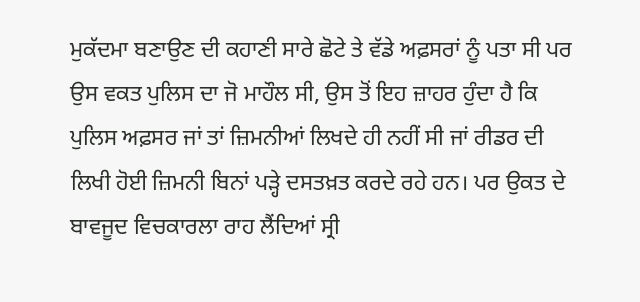ਮੁਕੱਦਮਾ ਬਣਾਉਣ ਦੀ ਕਹਾਣੀ ਸਾਰੇ ਛੋਟੇ ਤੇ ਵੱਡੇ ਅਫ਼ਸਰਾਂ ਨੂੰ ਪਤਾ ਸੀ ਪਰ ਉਸ ਵਕਤ ਪੁਲਿਸ ਦਾ ਜੋ ਮਾਹੌਲ ਸੀ, ਉਸ ਤੋਂ ਇਹ ਜ਼ਾਹਰ ਹੁੰਦਾ ਹੈ ਕਿ ਪੁਲਿਸ ਅਫ਼ਸਰ ਜਾਂ ਤਾਂ ਜ਼ਿਮਨੀਆਂ ਲਿਖਦੇ ਹੀ ਨਹੀਂ ਸੀ ਜਾਂ ਰੀਡਰ ਦੀ ਲਿਖੀ ਹੋਈ ਜ਼ਿਮਨੀ ਬਿਨਾਂ ਪੜ੍ਹੇ ਦਸਤਖ਼ਤ ਕਰਦੇ ਰਹੇ ਹਨ। ਪਰ ਉਕਤ ਦੇ ਬਾਵਜੂਦ ਵਿਚਕਾਰਲਾ ਰਾਹ ਲੈਂਦਿਆਂ ਸ੍ਰੀ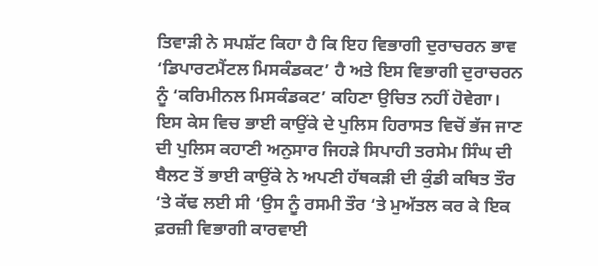ਤਿਵਾੜੀ ਨੇ ਸਪਸ਼ੱਟ ਕਿਹਾ ਹੈ ਕਿ ਇਹ ਵਿਭਾਗੀ ਦੁਰਾਚਰਨ ਭਾਵ ‘ਡਿਪਾਰਟਮੈਂਟਲ ਮਿਸਕੰਡਕਟ’ ਹੈ ਅਤੇ ਇਸ ਵਿਭਾਗੀ ਦੁਰਾਚਰਨ ਨੂੰ ‘ਕਰਿਮੀਨਲ ਮਿਸਕੰਡਕਟ’ ਕਹਿਣਾ ਉਚਿਤ ਨਹੀਂ ਹੋਵੇਗਾ। ਇਸ ਕੇਸ ਵਿਚ ਭਾਈ ਕਾਉਂਕੇ ਦੇ ਪੁਲਿਸ ਹਿਰਾਸਤ ਵਿਚੋਂ ਭੱਜ ਜਾਣ ਦੀ ਪੁਲਿਸ ਕਹਾਣੀ ਅਨੁਸਾਰ ਜਿਹੜੇ ਸਿਪਾਹੀ ਤਰਸੇਮ ਸਿੰਘ ਦੀ ਬੈਲਟ ਤੋਂ ਭਾਈ ਕਾਉਂਕੇ ਨੇ ਅਪਣੀ ਹੱਥਕੜੀ ਦੀ ਕੁੰਡੀ ਕਥਿਤ ਤੌਰ ‘ਤੇ ਕੱਢ ਲਈ ਸੀ ‘ਉਸ ਨੂੰ ਰਸਮੀ ਤੌਰ ‘ਤੇ ਮੁਅੱਤਲ ਕਰ ਕੇ ਇਕ ਫ਼ਰਜ਼ੀ ਵਿਭਾਗੀ ਕਾਰਵਾਈ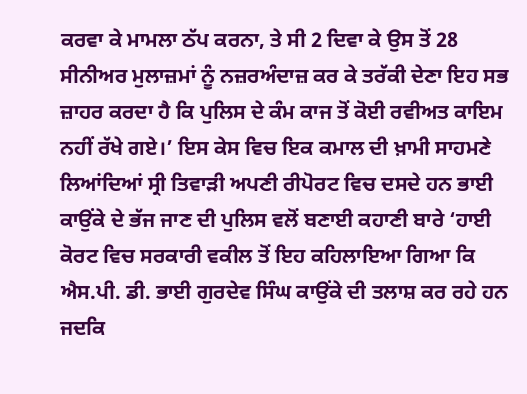ਕਰਵਾ ਕੇ ਮਾਮਲਾ ਠੱਪ ਕਰਨਾ, ਤੇ ਸੀ 2 ਦਿਵਾ ਕੇ ਉਸ ਤੋਂ 28 ਸੀਨੀਅਰ ਮੁਲਾਜ਼ਮਾਂ ਨੂੰ ਨਜ਼ਰਅੰਦਾਜ਼ ਕਰ ਕੇ ਤਰੱਕੀ ਦੇਣਾ ਇਹ ਸਭ ਜ਼ਾਹਰ ਕਰਦਾ ਹੈ ਕਿ ਪੁਲਿਸ ਦੇ ਕੰਮ ਕਾਜ ਤੋਂ ਕੋਈ ਰਵੀਅਤ ਕਾਇਮ ਨਹੀਂ ਰੱਖੇ ਗਏ।’ ਇਸ ਕੇਸ ਵਿਚ ਇਕ ਕਮਾਲ ਦੀ ਖ਼ਾਮੀ ਸਾਹਮਣੇ ਲਿਆਂਦਿਆਂ ਸ੍ਰੀ ਤਿਵਾੜੀ ਅਪਣੀ ਰੀਪੋਰਟ ਵਿਚ ਦਸਦੇ ਹਨ ਭਾਈ ਕਾਉਂਕੇ ਦੇ ਭੱਜ ਜਾਣ ਦੀ ਪੁਲਿਸ ਵਲੋਂ ਬਣਾਈ ਕਹਾਣੀ ਬਾਰੇ ‘ਹਾਈ ਕੋਰਟ ਵਿਚ ਸਰਕਾਰੀ ਵਕੀਲ ਤੋਂ ਇਹ ਕਹਿਲਾਇਆ ਗਿਆ ਕਿ ਐਸ.ਪੀ. ਡੀ. ਭਾਈ ਗੁਰਦੇਵ ਸਿੰਘ ਕਾਉਂਕੇ ਦੀ ਤਲਾਸ਼ ਕਰ ਰਹੇ ਹਨ ਜਦਕਿ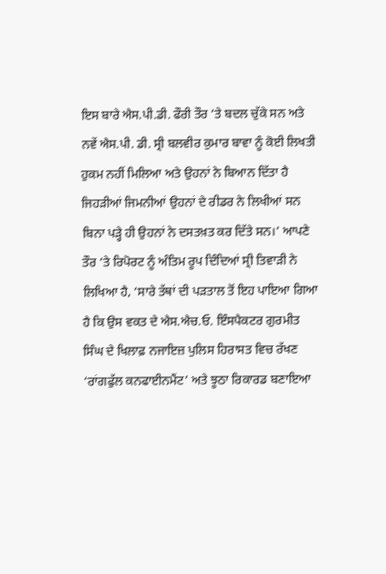ਇਸ ਬਾਰੇ ਐਸ.ਪੀ.ਡੀ. ਫੌਰੀ ਤੌਰ ‘ਤੇ ਬਦਲ ਚੁੱਕੇ ਸਨ ਅਤੇ ਨਵੇਂ ਐਸ.ਪੀ. ਡੀ. ਸ੍ਰੀ ਬਲਵੀਰ ਕੁਮਾਰ ਬਾਵਾ ਨੂੰ ਕੋਈ ਲਿਖਤੀ ਹੁਕਮ ਨਹੀਂ ਮਿਲਿਆ ਅਤੇ ਉਹਨਾਂ ਨੇ ਬਿਆਨ ਦਿੱਤਾ ਹੈ ਜਿਹੜੀਆਂ ਜਿਮਨੀਆਂ ਉਹਨਾਂ ਦੇ ਰੀਡਰ ਨੇ ਲਿਖੀਆਂ ਸਨ ਬਿਨਾ ਪੜ੍ਹੇ ਹੀ ਉਹਨਾਂ ਨੇ ਦਸਤਖ਼ਤ ਕਰ ਦਿੱਤੇ ਸਨ।’ ਆਪਣੇ ਤੌਰ ‘ਤੇ ਰਿਪੋਰਟ ਨੂੰ ਅੰਤਿਮ ਰੂਪ ਦਿੰਦਿਆਂ ਸ੍ਰੀ ਤਿਵਾੜੀ ਨੇ ਲਿਖਿਆ ਹੈ, ‘ਸਾਰੇ ਤੱਥਾਂ ਦੀ ਪੜਤਾਲ ਤੋਂ ਇਹ ਪਾਇਆ ਗਿਆ ਹੈ ਕਿ ਉਸ ਵਕਤ ਦੇ ਐਸ.ਐਚ.ਓ. ਇੰਸਪੈਕਟਰ ਗੁਰਮੀਤ ਸਿੰਘ ਦੇ ਖਿਲਾਫ਼ ਨਜਾਇਜ਼ ਪੁਲਿਸ ਹਿਰਾਸਤ ਵਿਚ ਰੱਖਣ ‘ਰਾਂਗਫੁੱਲ ਕਨਫਾਈਨਮੈਂਟ’ ਅਤੇ ਝੂਠਾ ਰਿਕਾਰਡ ਬਣਾਇਆ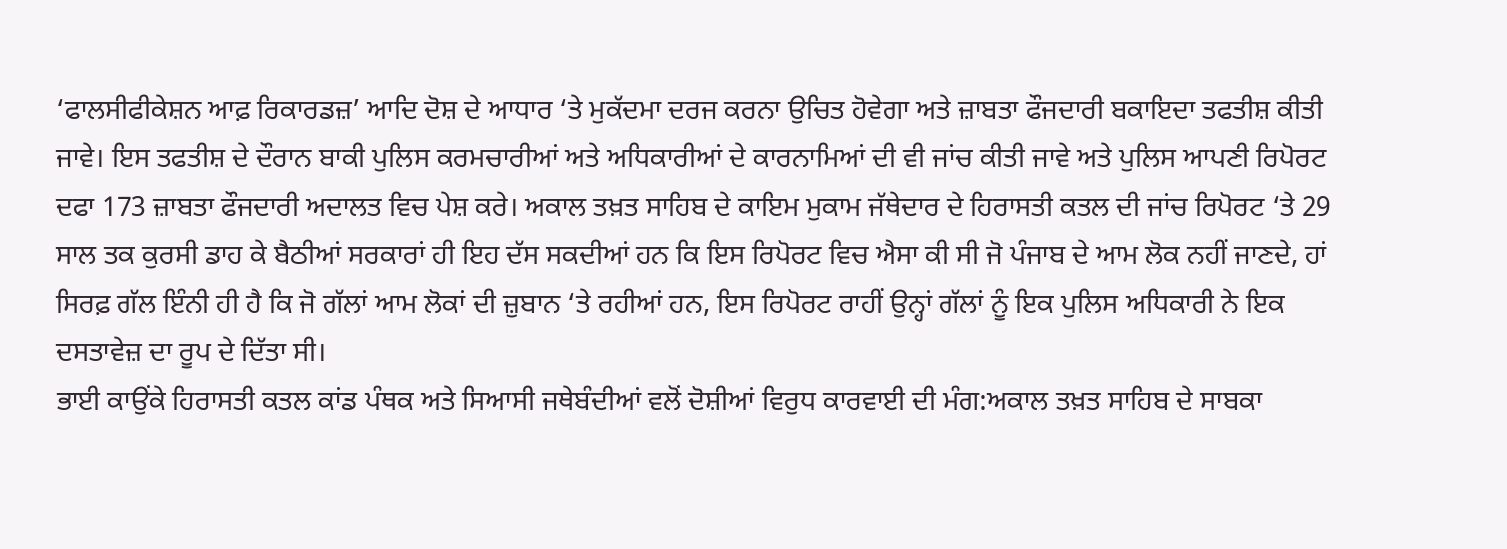‘ਫਾਲਸੀਫੀਕੇਸ਼ਨ ਆਫ਼ ਰਿਕਾਰਡਜ਼’ ਆਦਿ ਦੋਸ਼ ਦੇ ਆਧਾਰ ‘ਤੇ ਮੁਕੱਦਮਾ ਦਰਜ ਕਰਨਾ ਉਚਿਤ ਹੋਵੇਗਾ ਅਤੇ ਜ਼ਾਬਤਾ ਫੌਜਦਾਰੀ ਬਕਾਇਦਾ ਤਫਤੀਸ਼ ਕੀਤੀ ਜਾਵੇ। ਇਸ ਤਫਤੀਸ਼ ਦੇ ਦੌਰਾਨ ਬਾਕੀ ਪੁਲਿਸ ਕਰਮਚਾਰੀਆਂ ਅਤੇ ਅਧਿਕਾਰੀਆਂ ਦੇ ਕਾਰਨਾਮਿਆਂ ਦੀ ਵੀ ਜਾਂਚ ਕੀਤੀ ਜਾਵੇ ਅਤੇ ਪੁਲਿਸ ਆਪਣੀ ਰਿਪੋਰਟ ਦਫਾ 173 ਜ਼ਾਬਤਾ ਫੌਜਦਾਰੀ ਅਦਾਲਤ ਵਿਚ ਪੇਸ਼ ਕਰੇ। ਅਕਾਲ ਤਖ਼ਤ ਸਾਹਿਬ ਦੇ ਕਾਇਮ ਮੁਕਾਮ ਜੱਥੇਦਾਰ ਦੇ ਹਿਰਾਸਤੀ ਕਤਲ ਦੀ ਜਾਂਚ ਰਿਪੋਰਟ ‘ਤੇ 29 ਸਾਲ ਤਕ ਕੁਰਸੀ ਡਾਹ ਕੇ ਬੈਠੀਆਂ ਸਰਕਾਰਾਂ ਹੀ ਇਹ ਦੱਸ ਸਕਦੀਆਂ ਹਨ ਕਿ ਇਸ ਰਿਪੋਰਟ ਵਿਚ ਐਸਾ ਕੀ ਸੀ ਜੋ ਪੰਜਾਬ ਦੇ ਆਮ ਲੋਕ ਨਹੀਂ ਜਾਣਦੇ, ਹਾਂ ਸਿਰਫ਼ ਗੱਲ ਇੰਨੀ ਹੀ ਹੈ ਕਿ ਜੋ ਗੱਲਾਂ ਆਮ ਲੋਕਾਂ ਦੀ ਜ਼ੁਬਾਨ ‘ਤੇ ਰਹੀਆਂ ਹਨ, ਇਸ ਰਿਪੋਰਟ ਰਾਹੀਂ ਉਨ੍ਹਾਂ ਗੱਲਾਂ ਨੂੰ ਇਕ ਪੁਲਿਸ ਅਧਿਕਾਰੀ ਨੇ ਇਕ ਦਸਤਾਵੇਜ਼ ਦਾ ਰੂਪ ਦੇ ਦਿੱਤਾ ਸੀ।
ਭਾਈ ਕਾਉਂਕੇ ਹਿਰਾਸਤੀ ਕਤਲ ਕਾਂਡ ਪੰਥਕ ਅਤੇ ਸਿਆਸੀ ਜਥੇਬੰਦੀਆਂ ਵਲੋਂ ਦੋਸ਼ੀਆਂ ਵਿਰੁਧ ਕਾਰਵਾਈ ਦੀ ਮੰਗ:ਅਕਾਲ ਤਖ਼ਤ ਸਾਹਿਬ ਦੇ ਸਾਬਕਾ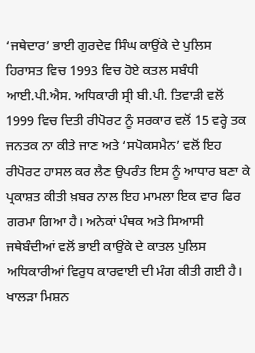‘ਜਥੇਦਾਰ’ ਭਾਈ ਗੁਰਦੇਵ ਸਿੰਘ ਕਾਉਂਕੇ ਦੇ ਪੁਲਿਸ ਹਿਰਾਸਤ ਵਿਚ 1993 ਵਿਚ ਹੋਏ ਕਤਲ ਸਬੰਧੀ ਆਈ.ਪੀ.ਐਸ. ਅਧਿਕਾਰੀ ਸ੍ਰੀ ਬੀ.ਪੀ. ਤਿਵਾੜੀ ਵਲੋਂ 1999 ਵਿਚ ਦਿਤੀ ਰੀਪੋਰਟ ਨੂੰ ਸਰਕਾਰ ਵਲੋਂ 15 ਵਰ੍ਹੇ ਤਕ ਜਨਤਕ ਨਾ ਕੀਤੇ ਜਾਣ ਅਤੇ ‘ਸਪੋਕਸਮੈਨ’ ਵਲੋਂ ਇਹ ਰੀਪੋਰਟ ਹਾਸਲ ਕਰ ਲੈਣ ਉਪਰੰਤ ਇਸ ਨੂੰ ਆਧਾਰ ਬਣਾ ਕੇ ਪ੍ਰਕਾਸ਼ਤ ਕੀਤੀ ਖ਼ਬਰ ਨਾਲ ਇਹ ਮਾਮਲਾ ਇਕ ਵਾਰ ਫਿਰ ਗਰਮਾ ਗਿਆ ਹੈ। ਅਨੇਕਾਂ ਪੰਥਕ ਅਤੇ ਸਿਆਸੀ ਜਥੇਬੰਦੀਆਂ ਵਲੋਂ ਭਾਈ ਕਾਉਂਕੇ ਦੇ ਕਾਤਲ ਪੁਲਿਸ ਅਧਿਕਾਰੀਆਂ ਵਿਰੁਧ ਕਾਰਵਾਈ ਦੀ ਮੰਗ ਕੀਤੀ ਗਈ ਹੈ। ਖਾਲੜਾ ਮਿਸ਼ਨ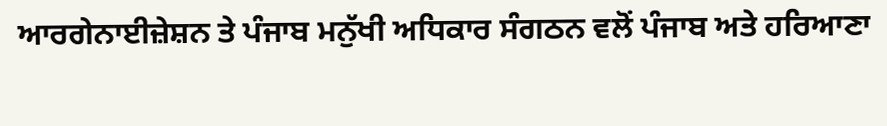ਆਰਗੇਨਾਈਜ਼ੇਸ਼ਨ ਤੇ ਪੰਜਾਬ ਮਨੁੱਖੀ ਅਧਿਕਾਰ ਸੰਗਠਨ ਵਲੋਂ ਪੰਜਾਬ ਅਤੇ ਹਰਿਆਣਾ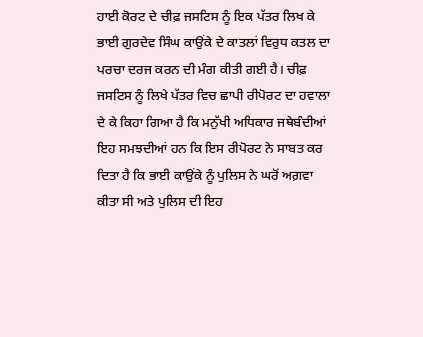ਹਾਈ ਕੋਰਟ ਦੇ ਚੀਫ਼ ਜਸਟਿਸ ਨੂੰ ਇਕ ਪੱਤਰ ਲਿਖ ਕੇ ਭਾਈ ਗੁਰਦੇਵ ਸਿੰਘ ਕਾਉਂਕੇ ਦੇ ਕਾਤਲਾਂ ਵਿਰੁਧ ਕਤਲ ਦਾ ਪਰਚਾ ਦਰਜ ਕਰਨ ਦੀ ਮੰਗ ਕੀਤੀ ਗਈ ਹੈ। ਚੀਫ਼ ਜਸਟਿਸ ਨੂੰ ਲਿਖੇ ਪੱਤਰ ਵਿਚ ਛਾਪੀ ਰੀਪੋਰਟ ਦਾ ਹਵਾਲਾ ਦੇ ਕੇ ਕਿਹਾ ਗਿਆ ਹੈ ਕਿ ਮਨੁੱਖੀ ਅਧਿਕਾਰ ਜਥੇਬੰਦੀਆਂ ਇਹ ਸਮਝਦੀਆਂ ਹਨ ਕਿ ਇਸ ਰੀਪੋਰਟ ਨੇ ਸਾਬਤ ਕਰ ਦਿਤਾ ਹੈ ਕਿ ਭਾਈ ਕਾਉਂਕੇ ਨੂੰ ਪੁਲਿਸ ਨੇ ਘਰੋਂ ਅਗ਼ਵਾ ਕੀਤਾ ਸੀ ਅਤੇ ਪੁਲਿਸ ਦੀ ਇਹ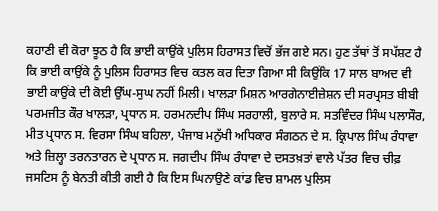ਕਹਾਣੀ ਵੀ ਕੋਰਾ ਝੂਠ ਹੈ ਕਿ ਭਾਈ ਕਾਉਂਕੇ ਪੁਲਿਸ ਹਿਰਾਸਤ ਵਿਚੋਂ ਭੱਜ ਗਏ ਸਨ। ਹੁਣ ਤੱਥਾਂ ਤੋਂ ਸਪੱਸ਼ਟ ਹੈ ਕਿ ਭਾਈ ਕਾਉਂਕੇ ਨੂੰ ਪੁਲਿਸ ਹਿਰਾਸਤ ਵਿਚ ਕਤਲ ਕਰ ਦਿਤਾ ਗਿਆ ਸੀ ਕਿਉਂਕਿ 17 ਸਾਲ ਬਾਅਦ ਵੀ ਭਾਈ ਕਾਉਂਕੇ ਦੀ ਕੋਈ ਉੱਘ-ਸੁਘ ਨਹੀਂ ਮਿਲੀ। ਖਾਲੜਾ ਮਿਸ਼ਨ ਆਰਗੇਨਾਈਜ਼ੇਸ਼ਨ ਦੀ ਸਰਪ੍ਰਸਤ ਬੀਬੀ ਪਰਮਜੀਤ ਕੌਰ ਖਾਲੜਾ, ਪ੍ਰਧਾਨ ਸ. ਹਰਮਨਦੀਪ ਸਿੰਘ ਸਰਹਾਲੀ, ਬੁਲਾਰੇ ਸ. ਸਤਵਿੰਦਰ ਸਿੰਘ ਪਲਾਸੌਰ, ਮੀਤ ਪ੍ਰਧਾਨ ਸ. ਵਿਰਸਾ ਸਿੰਘ ਬਹਿਲਾ, ਪੰਜਾਬ ਮਨੁੱਖੀ ਅਧਿਕਾਰ ਸੰਗਠਨ ਦੇ ਸ. ਕ੍ਰਿਪਾਲ ਸਿੰਘ ਰੰਧਾਵਾ ਅਤੇ ਜ਼ਿਲ੍ਹਾ ਤਰਨਤਾਰਨ ਦੇ ਪ੍ਰਧਾਨ ਸ. ਜਗਦੀਪ ਸਿੰਘ ਰੰਧਾਵਾ ਦੇ ਦਸਤਖ਼ਤਾਂ ਵਾਲੇ ਪੱਤਰ ਵਿਚ ਚੀਫ਼ ਜਸਟਿਸ ਨੂੰ ਬੇਨਤੀ ਕੀਤੀ ਗਈ ਹੈ ਕਿ ਇਸ ਘਿਨਾਉਣੇ ਕਾਂਡ ਵਿਚ ਸ਼ਾਮਲ ਪੁਲਿਸ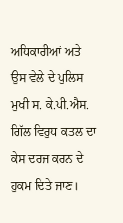ਅਧਿਕਾਰੀਆਂ ਅਤੇ ਉਸ ਵੇਲੇ ਦੇ ਪੁਲਿਸ ਮੁਖੀ ਸ. ਕੇ.ਪੀ.ਐਸ. ਗਿੱਲ ਵਿਰੁਧ ਕਤਲ ਦਾ ਕੇਸ ਦਰਜ ਕਰਨ ਦੇ ਹੁਕਮ ਦਿਤੇ ਜਾਣ।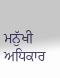ਮਨੁੱਖੀ ਅਧਿਕਾਰ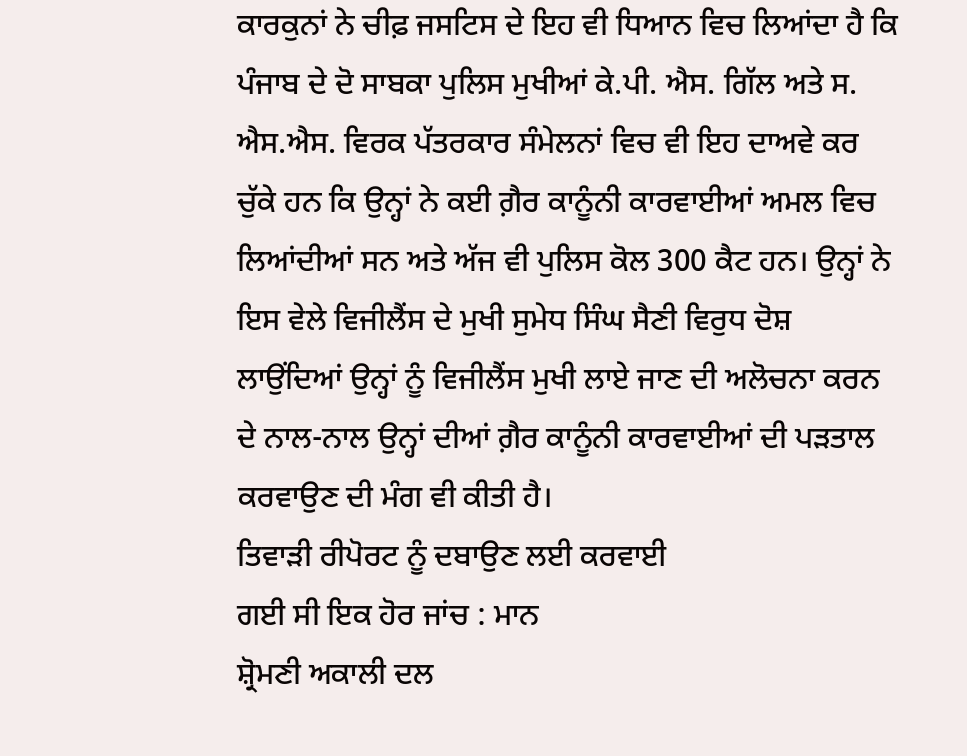ਕਾਰਕੁਨਾਂ ਨੇ ਚੀਫ਼ ਜਸਟਿਸ ਦੇ ਇਹ ਵੀ ਧਿਆਨ ਵਿਚ ਲਿਆਂਦਾ ਹੈ ਕਿ ਪੰਜਾਬ ਦੇ ਦੋ ਸਾਬਕਾ ਪੁਲਿਸ ਮੁਖੀਆਂ ਕੇ.ਪੀ. ਐਸ. ਗਿੱਲ ਅਤੇ ਸ. ਐਸ.ਐਸ. ਵਿਰਕ ਪੱਤਰਕਾਰ ਸੰਮੇਲਨਾਂ ਵਿਚ ਵੀ ਇਹ ਦਾਅਵੇ ਕਰ ਚੁੱਕੇ ਹਨ ਕਿ ਉਨ੍ਹਾਂ ਨੇ ਕਈ ਗ਼ੈਰ ਕਾਨੂੰਨੀ ਕਾਰਵਾਈਆਂ ਅਮਲ ਵਿਚ ਲਿਆਂਦੀਆਂ ਸਨ ਅਤੇ ਅੱਜ ਵੀ ਪੁਲਿਸ ਕੋਲ 300 ਕੈਟ ਹਨ। ਉਨ੍ਹਾਂ ਨੇ ਇਸ ਵੇਲੇ ਵਿਜੀਲੈਂਸ ਦੇ ਮੁਖੀ ਸੁਮੇਧ ਸਿੰਘ ਸੈਣੀ ਵਿਰੁਧ ਦੋਸ਼ ਲਾਉਂਦਿਆਂ ਉਨ੍ਹਾਂ ਨੂੰ ਵਿਜੀਲੈਂਸ ਮੁਖੀ ਲਾਏ ਜਾਣ ਦੀ ਅਲੋਚਨਾ ਕਰਨ ਦੇ ਨਾਲ-ਨਾਲ ਉਨ੍ਹਾਂ ਦੀਆਂ ਗ਼ੈਰ ਕਾਨੂੰਨੀ ਕਾਰਵਾਈਆਂ ਦੀ ਪੜਤਾਲ ਕਰਵਾਉਣ ਦੀ ਮੰਗ ਵੀ ਕੀਤੀ ਹੈ।
ਤਿਵਾੜੀ ਰੀਪੋਰਟ ਨੂੰ ਦਬਾਉਣ ਲਈ ਕਰਵਾਈ
ਗਈ ਸੀ ਇਕ ਹੋਰ ਜਾਂਚ : ਮਾਨ
ਸ਼੍ਰੋਮਣੀ ਅਕਾਲੀ ਦਲ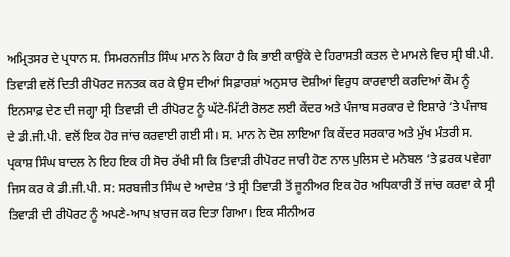ਅਮ੍ਰਿਤਸਰ ਦੇ ਪ੍ਰਧਾਨ ਸ. ਸਿਮਰਨਜੀਤ ਸਿੰਘ ਮਾਨ ਨੇ ਕਿਹਾ ਹੈ ਕਿ ਭਾਈ ਕਾਉਂਕੇ ਦੇ ਹਿਰਾਸਤੀ ਕਤਲ ਦੇ ਮਾਮਲੇ ਵਿਚ ਸ੍ਰੀ ਬੀ.ਪੀ. ਤਿਵਾੜੀ ਵਲੋਂ ਦਿਤੀ ਰੀਪੋਰਟ ਜਨਤਕ ਕਰ ਕੇ ਉਸ ਦੀਆਂ ਸਿਫ਼ਾਰਸ਼ਾਂ ਅਨੁਸਾਰ ਦੋਸ਼ੀਆਂ ਵਿਰੁਧ ਕਾਰਵਾਈ ਕਰਦਿਆਂ ਕੌਮ ਨੂੰ ਇਨਸਾਫ਼ ਦੇਣ ਦੀ ਜਗ੍ਹਾ ਸ੍ਰੀ ਤਿਵਾੜੀ ਦੀ ਰੀਪੋਰਟ ਨੂੰ ਘੱਟੇ-ਮਿੱਟੀ ਰੋਲਣ ਲਈ ਕੇਂਦਰ ਅਤੇ ਪੰਜਾਬ ਸਰਕਾਰ ਦੇ ਇਸ਼ਾਰੇ ‘ਤੇ ਪੰਜਾਬ ਦੇ ਡੀ.ਜੀ.ਪੀ. ਵਲੋਂ ਇਕ ਹੋਰ ਜਾਂਚ ਕਰਵਾਈ ਗਈ ਸੀ। ਸ. ਮਾਨ ਨੇ ਦੋਸ਼ ਲਾਇਆ ਕਿ ਕੇਂਦਰ ਸਰਕਾਰ ਅਤੇ ਮੁੱਖ ਮੰਤਰੀ ਸ. ਪ੍ਰਕਾਸ਼ ਸਿੰਘ ਬਾਦਲ ਨੇ ਇਹ ਇਕ ਹੀ ਸੋਚ ਰੱਖੀ ਸੀ ਕਿ ਤਿਵਾੜੀ ਰੀਪੋਰਟ ਜਾਰੀ ਹੋਣ ਨਾਲ ਪੁਲਿਸ ਦੇ ਮਨੋਬਲ ‘ਤੇ ਫ਼ਰਕ ਪਵੇਗਾ ਜਿਸ ਕਰ ਕੇ ਡੀ.ਜੀ.ਪੀ. ਸ: ਸਰਬਜੀਤ ਸਿੰਘ ਦੇ ਆਦੇਸ਼ ‘ਤੇ ਸ੍ਰੀ ਤਿਵਾੜੀ ਤੋਂ ਜੂਨੀਅਰ ਇਕ ਹੋਰ ਅਧਿਕਾਰੀ ਤੋਂ ਜਾਂਚ ਕਰਵਾ ਕੇ ਸ੍ਰੀ ਤਿਵਾੜੀ ਦੀ ਰੀਪੋਰਟ ਨੂੰ ਅਪਣੇ-ਆਪ ਖ਼ਾਰਜ ਕਰ ਦਿਤਾ ਗਿਆ। ਇਕ ਸੀਨੀਅਰ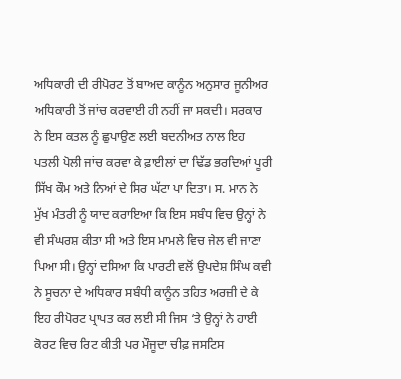ਅਧਿਕਾਰੀ ਦੀ ਰੀਪੋਰਟ ਤੋਂ ਬਾਅਦ ਕਾਨੂੰਨ ਅਨੁਸਾਰ ਜੂਨੀਅਰ ਅਧਿਕਾਰੀ ਤੋਂ ਜਾਂਚ ਕਰਵਾਈ ਹੀ ਨਹੀਂ ਜਾ ਸਕਦੀ। ਸਰਕਾਰ ਨੇ ਇਸ ਕਤਲ ਨੂੰ ਛੁਪਾਉਣ ਲਈ ਬਦਨੀਅਤ ਨਾਲ ਇਹ ਪਤਲੀ ਪੋਲੀ ਜਾਂਚ ਕਰਵਾ ਕੇ ਫ਼ਾਈਲਾਂ ਦਾ ਢਿੱਡ ਭਰਦਿਆਂ ਪੂਰੀ ਸਿੱਖ ਕੌਮ ਅਤੇ ਨਿਆਂ ਦੇ ਸਿਰ ਘੱਟਾ ਪਾ ਦਿਤਾ। ਸ. ਮਾਨ ਨੇ ਮੁੱਖ ਮੰਤਰੀ ਨੂੰ ਯਾਦ ਕਰਾਇਆ ਕਿ ਇਸ ਸਬੰਧ ਵਿਚ ਉਨ੍ਹਾਂ ਨੇ ਵੀ ਸੰਘਰਸ਼ ਕੀਤਾ ਸੀ ਅਤੇ ਇਸ ਮਾਮਲੇ ਵਿਚ ਜੇਲ ਵੀ ਜਾਣਾ ਪਿਆ ਸੀ। ਉਨ੍ਹਾਂ ਦਸਿਆ ਕਿ ਪਾਰਟੀ ਵਲੋਂ ਉਪਦੇਸ਼ ਸਿੰਘ ਕਵੀ ਨੇ ਸੂਚਨਾ ਦੇ ਅਧਿਕਾਰ ਸਬੰਧੀ ਕਾਨੂੰਨ ਤਹਿਤ ਅਰਜ਼ੀ ਦੇ ਕੇ ਇਹ ਰੀਪੋਰਟ ਪ੍ਰਾਪਤ ਕਰ ਲਈ ਸੀ ਜਿਸ ‘ਤੇ ਉਨ੍ਹਾਂ ਨੇ ਹਾਈ ਕੋਰਟ ਵਿਚ ਰਿਟ ਕੀਤੀ ਪਰ ਮੌਜੂਦਾ ਚੀਫ਼ ਜਸਟਿਸ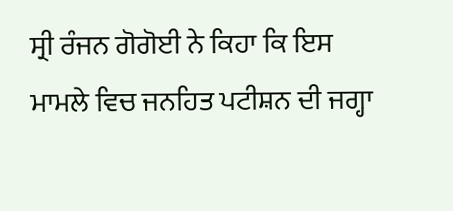ਸ੍ਰੀ ਰੰਜਨ ਗੋਗੋਈ ਨੇ ਕਿਹਾ ਕਿ ਇਸ ਮਾਮਲੇ ਵਿਚ ਜਨਹਿਤ ਪਟੀਸ਼ਨ ਦੀ ਜਗ੍ਹਾ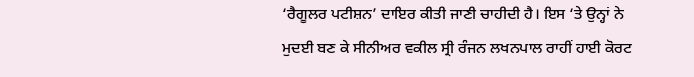‘ਰੈਗੂਲਰ ਪਟੀਸ਼ਨ’ ਦਾਇਰ ਕੀਤੀ ਜਾਣੀ ਚਾਹੀਦੀ ਹੈ। ਇਸ ‘ਤੇ ਉਨ੍ਹਾਂ ਨੇ ਮੁਦਈ ਬਣ ਕੇ ਸੀਨੀਅਰ ਵਕੀਲ ਸ੍ਰੀ ਰੰਜਨ ਲਖਨਪਾਲ ਰਾਹੀਂ ਹਾਈ ਕੋਰਟ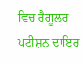ਵਿਚ ਰੈਗੂਲਰ ਪਟੀਸ਼ਨ ਦਾਇਰ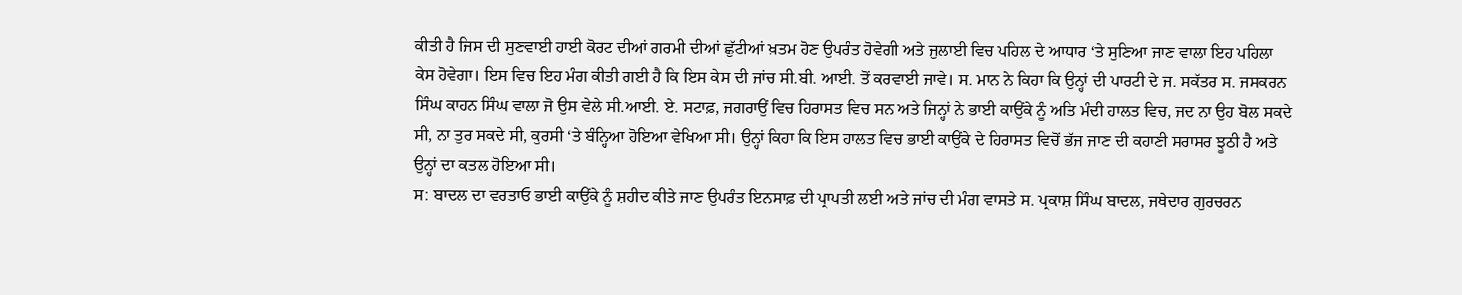ਕੀਤੀ ਹੈ ਜਿਸ ਦੀ ਸੁਣਵਾਈ ਹਾਈ ਕੋਰਟ ਦੀਆਂ ਗਰਮੀ ਦੀਆਂ ਛੁੱਟੀਆਂ ਖ਼ਤਮ ਹੋਣ ਉਪਰੰਤ ਹੋਵੇਗੀ ਅਤੇ ਜੁਲਾਈ ਵਿਚ ਪਹਿਲ ਦੇ ਆਧਾਰ ‘ਤੇ ਸੁਣਿਆ ਜਾਣ ਵਾਲਾ ਇਹ ਪਹਿਲਾ ਕੇਸ ਹੋਵੇਗਾ। ਇਸ ਵਿਚ ਇਹ ਮੰਗ ਕੀਤੀ ਗਈ ਹੈ ਕਿ ਇਸ ਕੇਸ ਦੀ ਜਾਂਚ ਸੀ.ਬੀ. ਆਈ. ਤੋਂ ਕਰਵਾਈ ਜਾਵੇ। ਸ. ਮਾਨ ਨੇ ਕਿਹਾ ਕਿ ਉਨ੍ਹਾਂ ਦੀ ਪਾਰਟੀ ਦੇ ਜ. ਸਕੱਤਰ ਸ. ਜਸਕਰਨ ਸਿੰਘ ਕਾਹਨ ਸਿੰਘ ਵਾਲਾ ਜੋ ਉਸ ਵੇਲੇ ਸੀ.ਆਈ. ਏ. ਸਟਾਫ਼, ਜਗਰਾਉਂ ਵਿਚ ਹਿਰਾਸਤ ਵਿਚ ਸਨ ਅਤੇ ਜਿਨ੍ਹਾਂ ਨੇ ਭਾਈ ਕਾਉਂਕੇ ਨੂੰ ਅਤਿ ਮੰਦੀ ਹਾਲਤ ਵਿਚ, ਜਦ ਨਾ ਉਹ ਬੋਲ ਸਕਦੇ ਸੀ, ਨਾ ਤੁਰ ਸਕਦੇ ਸੀ, ਕੁਰਸੀ ‘ਤੇ ਬੰਨ੍ਹਿਆ ਹੋਇਆ ਵੇਖਿਆ ਸੀ। ਉਨ੍ਹਾਂ ਕਿਹਾ ਕਿ ਇਸ ਹਾਲਤ ਵਿਚ ਭਾਈ ਕਾਉਂਕੇ ਦੇ ਹਿਰਾਸਤ ਵਿਚੋਂ ਭੱਜ ਜਾਣ ਦੀ ਕਹਾਣੀ ਸਰਾਸਰ ਝੂਠੀ ਹੈ ਅਤੇ ਉਨ੍ਹਾਂ ਦਾ ਕਤਲ ਹੋਇਆ ਸੀ।
ਸ: ਬਾਦਲ ਦਾ ਵਰਤਾਓ ਭਾਈ ਕਾਉਂਕੇ ਨੂੰ ਸ਼ਹੀਦ ਕੀਤੇ ਜਾਣ ਉਪਰੰਤ ਇਨਸਾਫ਼ ਦੀ ਪ੍ਰਾਪਤੀ ਲਈ ਅਤੇ ਜਾਂਚ ਦੀ ਮੰਗ ਵਾਸਤੇ ਸ. ਪ੍ਰਕਾਸ਼ ਸਿੰਘ ਬਾਦਲ, ਜਥੇਦਾਰ ਗੁਰਚਰਨ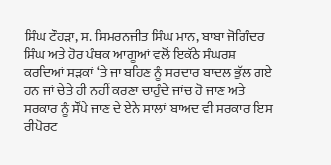ਸਿੰਘ ਟੌਹੜਾ, ਸ. ਸਿਮਰਨਜੀਤ ਸਿੰਘ ਮਾਨ, ਬਾਬਾ ਜੋਗਿੰਦਰ ਸਿੰਘ ਅਤੇ ਹੋਰ ਪੰਥਕ ਆਗੂਆਂ ਵਲੋਂ ਇਕੱਠੇ ਸੰਘਰਸ਼ ਕਰਦਿਆਂ ਸੜਕਾਂ ‘ਤੇ ਜਾ ਬਹਿਣ ਨੂੰ ਸਰਦਾਰ ਬਾਦਲ ਭੁੱਲ ਗਏ ਹਨ ਜਾਂ ਚੇਤੇ ਹੀ ਨਹੀਂ ਕਰਣਾ ਚਾਹੁੰਦੇ ਜਾਂਚ ਹੋ ਜਾਣ ਅਤੇ ਸਰਕਾਰ ਨੂੰ ਸੌਂਪੇ ਜਾਣ ਦੇ ਏਨੇ ਸਾਲਾਂ ਬਾਅਦ ਵੀ ਸਰਕਾਰ ਇਸ ਰੀਪੋਰਟ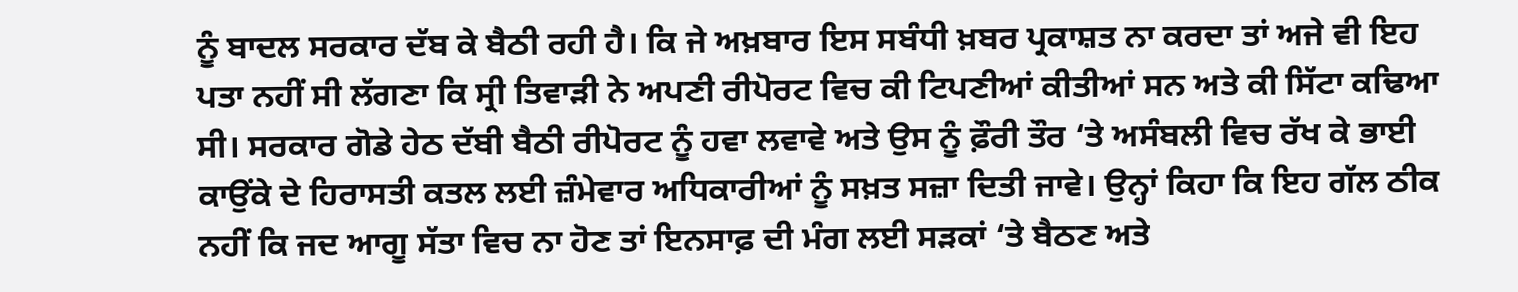ਨੂੰ ਬਾਦਲ ਸਰਕਾਰ ਦੱਬ ਕੇ ਬੈਠੀ ਰਹੀ ਹੈ। ਕਿ ਜੇ ਅਖ਼ਬਾਰ ਇਸ ਸਬੰਧੀ ਖ਼ਬਰ ਪ੍ਰਕਾਸ਼ਤ ਨਾ ਕਰਦਾ ਤਾਂ ਅਜੇ ਵੀ ਇਹ ਪਤਾ ਨਹੀਂ ਸੀ ਲੱਗਣਾ ਕਿ ਸ੍ਰੀ ਤਿਵਾੜੀ ਨੇ ਅਪਣੀ ਰੀਪੋਰਟ ਵਿਚ ਕੀ ਟਿਪਣੀਆਂ ਕੀਤੀਆਂ ਸਨ ਅਤੇ ਕੀ ਸਿੱਟਾ ਕਢਿਆ ਸੀ। ਸਰਕਾਰ ਗੋਡੇ ਹੇਠ ਦੱਬੀ ਬੈਠੀ ਰੀਪੋਰਟ ਨੂੰ ਹਵਾ ਲਵਾਵੇ ਅਤੇ ਉਸ ਨੂੰ ਫ਼ੌਰੀ ਤੌਰ ‘ਤੇ ਅਸੰਬਲੀ ਵਿਚ ਰੱਖ ਕੇ ਭਾਈ ਕਾਉਂਕੇ ਦੇ ਹਿਰਾਸਤੀ ਕਤਲ ਲਈ ਜ਼ੰਮੇਵਾਰ ਅਧਿਕਾਰੀਆਂ ਨੂੰ ਸਖ਼ਤ ਸਜ਼ਾ ਦਿਤੀ ਜਾਵੇ। ਉਨ੍ਹਾਂ ਕਿਹਾ ਕਿ ਇਹ ਗੱਲ ਠੀਕ ਨਹੀਂ ਕਿ ਜਦ ਆਗੂ ਸੱਤਾ ਵਿਚ ਨਾ ਹੋਣ ਤਾਂ ਇਨਸਾਫ਼ ਦੀ ਮੰਗ ਲਈ ਸੜਕਾਂ ‘ਤੇ ਬੈਠਣ ਅਤੇ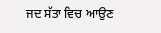ਜਦ ਸੱਤਾ ਵਿਚ ਆਉਣ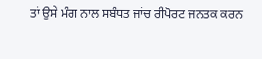ਤਾਂ ਉਸੇ ਮੰਗ ਨਾਲ ਸਬੰਧਤ ਜਾਂਚ ਰੀਪੋਰਟ ਜਨਤਕ ਕਰਨ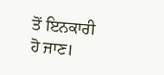ਤੋਂ ਇਨਕਾਰੀ ਹੋ ਜਾਣ।